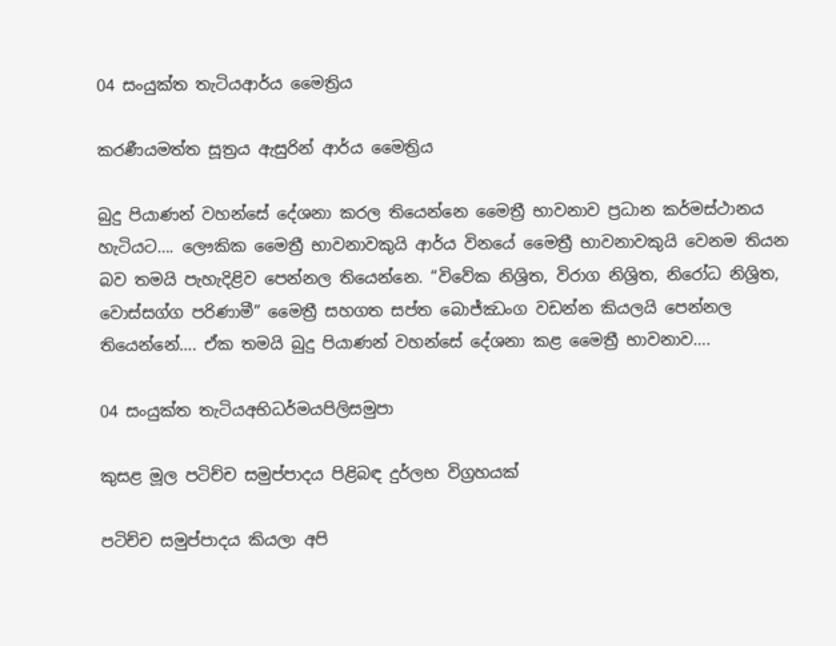04 සං‍යුක්ත තැටියආර්ය මෛත්‍රිය

කරණීයමත්ත සූත්‍රය ඇසුරින් ආර්ය මෛත්‍රිය

බුදු පියාණන් වහන්සේ දේශනා කරල තියෙන්නෙ මෛත්‍රී භාවනාව ප්‍රධාන කර්මස්ථානය හැටියට…. ලෞකික මෛත්‍රී භාවනාවකුයි ආර්ය විනයේ මෛත්‍රී භාවනාවකුයි වෙනම තියන බව තමයි පැහැදිළිව පෙන්නල තියෙන්නෙ. “විවේක නිශ්‍රිත, විරාග නිශ්‍රිත, නිරෝධ නිශ්‍රිත, වොස්සග්ග පරිණාමී” මෛත්‍රී සහගත සප්ත බොජ්ඣංග වඩන්න කියලයි පෙන්නල තියෙන්නේ…. ඒක තමයි බුදු පියාණන් වහන්සේ දේශනා කළ මෛත්‍රී භාවනාව….

04 සං‍යුක්ත තැටියඅභිධර්මයපිලිසමුපා

කුසළ මූල පටිච්ච සමුප්පාදය පිළිබඳ දුර්ලභ විග්‍රහයක්

පටිච්ච සමුප්පාදය කියලා අපි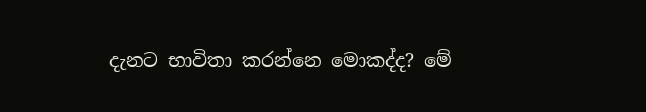දැනට භාවිතා කරන්නෙ මොකද්ද? මේ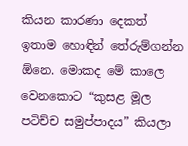කියන කාරණා දෙකත් ඉතාම හොඳින් තේරුම්ගන්න ඕනෙ. මොකද මේ කාලෙ වෙනකොට “කුසළ මූල පටිච්ච සමුප්පාදය” කියලා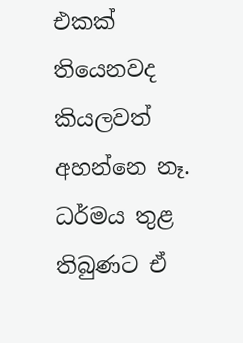එකක් තියෙනවද කියලවත් අහන්නෙ නෑ. ධර්මය තුළ තිබුණට ඒ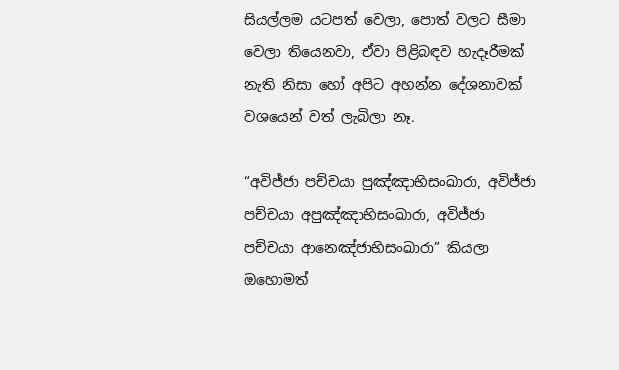සියල්ලම යටපත් වෙලා, පොත් වලට සීමා වෙලා තියෙනවා, ඒවා පිළිබඳව හැදෑරීමක් නැති නිසා හෝ අපිට අහන්න දේශනාවක් වශයෙන් වත් ලැබිලා නෑ.

“අවිජ්ජා පච්චයා පුඤ්ඤාභිසංඛාරා, අවිජ්ජා පච්චයා අපුඤ්ඤාභිසංඛාරා, අවිජ්ජා පච්චයා ආනෙඤ්ජාභිසංඛාරා” කියලා ඔහොමත්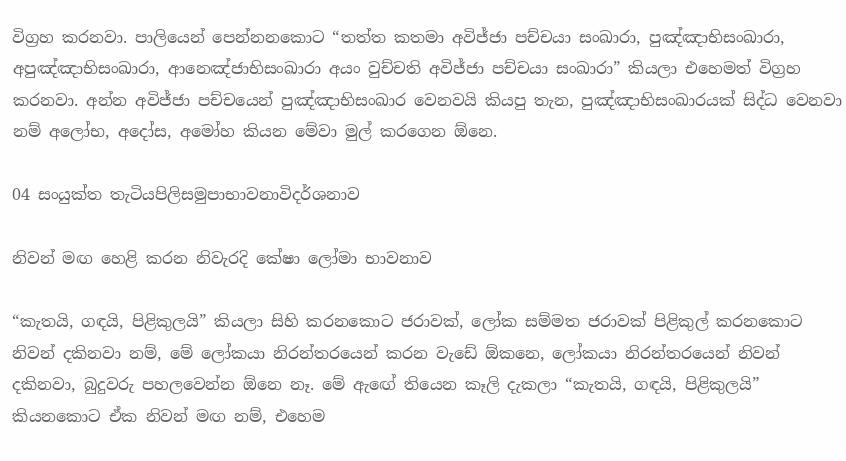විග්‍රහ කරනවා. පාලියෙන් පෙන්නනකොට “තත්ත කතමා අවිජ්ජා පච්චයා සංඛාරා, පුඤ්ඤාභිසංඛාරා, අපුඤ්ඤාභිසංඛාරා, ආනෙඤ්ජාභිසංඛාරා අයං වුච්චති අවිජ්ජා පච්චයා සංඛාරා” කියලා එහෙමත් විග්‍රහ කරනවා. අන්න අවිජ්ජා පච්චයෙන් පුඤ්ඤාභිසංඛාර වෙනවයි කියපු තැන, පුඤ්ඤාභිසංඛාරයක් සිද්ධ වෙනවා නම් අලෝභ, අදෝස, අමෝහ කියන මේවා මුල් කරගෙන ඕනෙ.

04 සං‍යුක්ත තැටියපිලිසමුපාභාවනාවිදර්ශනාව

නිවන් මඟ හෙළි කරන නිවැරදි කේෂා ලෝමා භාවනාව

“කැතයි, ගඳයි, පිළිකුලයි” කියලා සිහි කරනකොට ජරාවක්, ලෝක සම්මත ජරාවක් පිළිකුල් කරනකොට නිවන් දකිනවා නම්, මේ ලෝකයා නිරන්තරයෙන් කරන වැඩේ ඕකනෙ, ලෝකයා නිරන්තරයෙන් නිවන් දකිනවා, බුදුවරු පහලවෙන්න ඕනෙ නෑ. මේ ඇඟේ තියෙන කෑලි දැකලා “කැතයි, ගඳයි, පිළිකුලයි” කියනකොට ඒක නිවන් මඟ නම්, එහෙම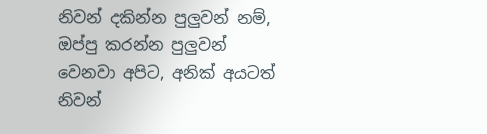නිවන් දකින්න පුලුවන් නම්, ඔප්පු කරන්න පුලුවන් වෙනවා අපිට, අනික් අයටත් නිවන්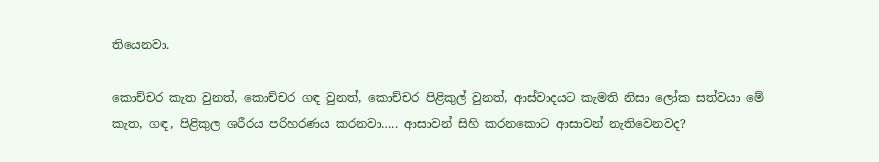තියෙනවා.

කොච්චර කැත වුනත්, කොච්චර ගඳ වුනත්, කොච්චර පිළිකුල් වුනත්, ආස්වාදයට කැමති නිසා ලෝක සත්වයා මේ කැත, ගඳ, පිළිකුල ශරීරය පරිහරණය කරනවා….. ආසාවන් සිහි කරනකොට ආසාවන් නැතිවෙනවද?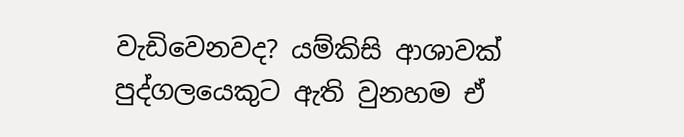වැඩිවෙනවද? යම්කිසි ආශාවක් පුද්ගලයෙකුට ඇති වුනහම ඒ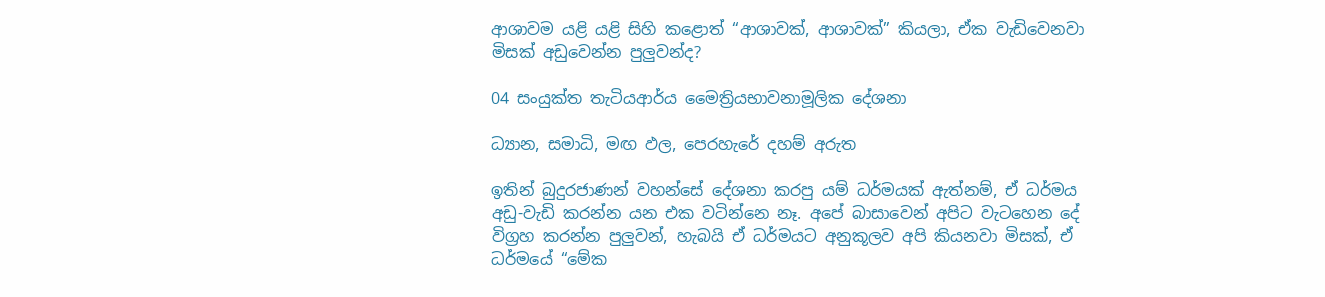ආශාවම යළි යළි සිහි කළොත් “ආශාවක්, ආශාවක්” කියලා, ඒක වැඩිවෙනවා මිසක් අඩුවෙන්න පුලුවන්ද?

04 සං‍යුක්ත තැටියආර්ය මෛත්‍රියභාවනාමූලික දේශනා

ධ්‍යාන, සමාධි, මඟ ඵල, පෙරහැරේ දහම් අරුත

ඉතින් බුදුරජාණන් වහන්සේ දේශනා කරපු යම් ධර්මයක් ඇත්නම්, ඒ ධර්මය අඩු-වැඩි කරන්න යන එක වටින්නෙ නෑ. අපේ බාසාවෙන් අපිට වැටහෙන දේ විග්‍රහ කරන්න පුලුවන්, හැබයි ඒ ධර්මයට අනුකූලව අපි කියනවා මිසක්, ඒ ධර්මයේ “මේක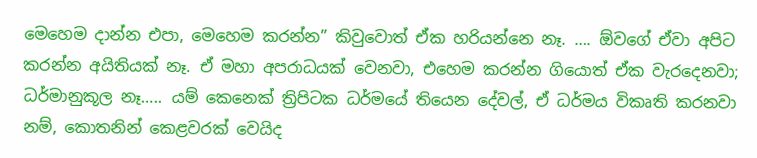මෙහෙම දාන්න එපා, මෙහෙම කරන්න” කිවුවොත් ඒක හරියන්නෙ නෑ. …. ඕවගේ ඒවා අපිට කරන්න අයිතියක් නෑ. ඒ මහා අපරාධයක් වෙනවා, එහෙම කරන්න ගියොත් ඒක වැරදෙනවා; ධර්මානුකූල නෑ….. යම් කෙනෙක් ත්‍රිපිටක ධර්මයේ තියෙන දේවල්, ඒ ධර්මය විකෘති කරනවා නම්, කොතනින් කෙළවරක් වෙයිද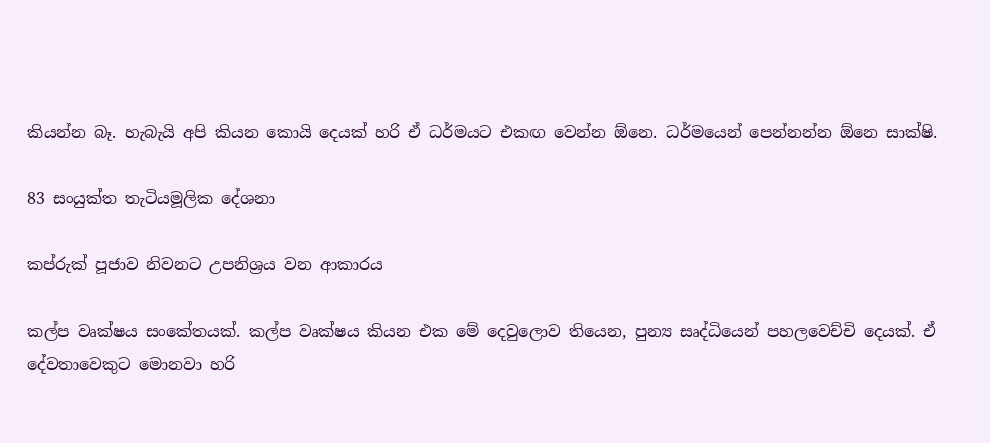කියන්න බෑ. හැබැයි අපි කියන කොයි දෙයක් හරි ඒ ධර්මයට එකඟ වෙන්න ඕනෙ. ධර්මයෙන් පෙන්නන්න ඕනෙ සාක්ෂි.

83 සං‍යුක්ත තැටියමූලික දේශනා

කප්රුක් පූජාව නිවනට උපනිශ්‍රය වන ආකාරය

කල්ප වෘක්ෂය සංකේතයක්. කල්ප වෘක්ෂය කියන එක මේ දෙවුලොව තියෙන, පුන්‍ය සෘද්ධියෙන් පහලවෙච්චි දෙයක්. ඒ දේවතාවෙකුට මොනවා හරි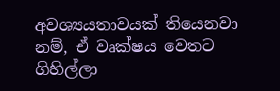අවශ්‍යයතාවයක් තියෙනවා නම්, ඒ වෘක්ෂය වෙතට ගිහිල්ලා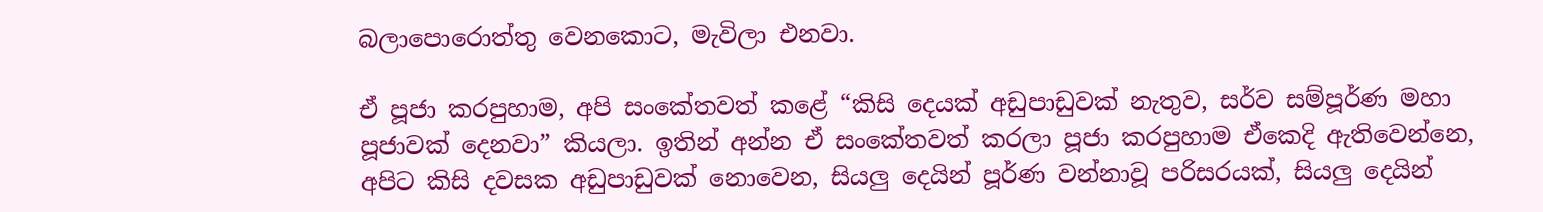බලාපොරොත්තු වෙනකොට, මැවිලා එනවා.

ඒ පූජා කරපුහාම, අපි සංකේතවත් කළේ “කිසි දෙයක් අඩුපාඩුවක් නැතුව, සර්ව සම්පූර්ණ මහා පූජාවක් දෙනවා” කියලා. ඉතින් අන්න ඒ සංකේතවත් කරලා පූජා කරපුහාම ඒකෙදි ඇතිවෙන්නෙ, අපිට කිසි දවසක අඩුපාඩුවක් නොවෙන, සියලු දෙයින් පූර්ණ වන්නාවූ පරිසරයක්, සියලු දෙයින්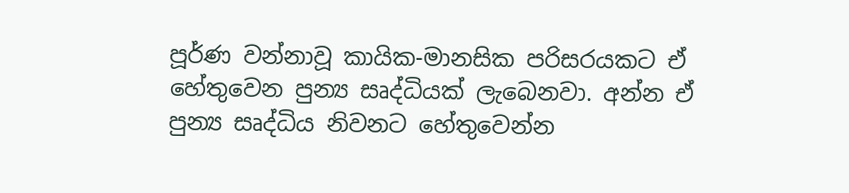පූර්ණ වන්නාවූ කායික-මානසික පරිසරයකට ඒ හේතුවෙන පුන්‍ය සෘද්ධියක් ලැබෙනවා. අන්න ඒ පුන්‍ය සෘද්ධිය නිවනට හේතුවෙන්න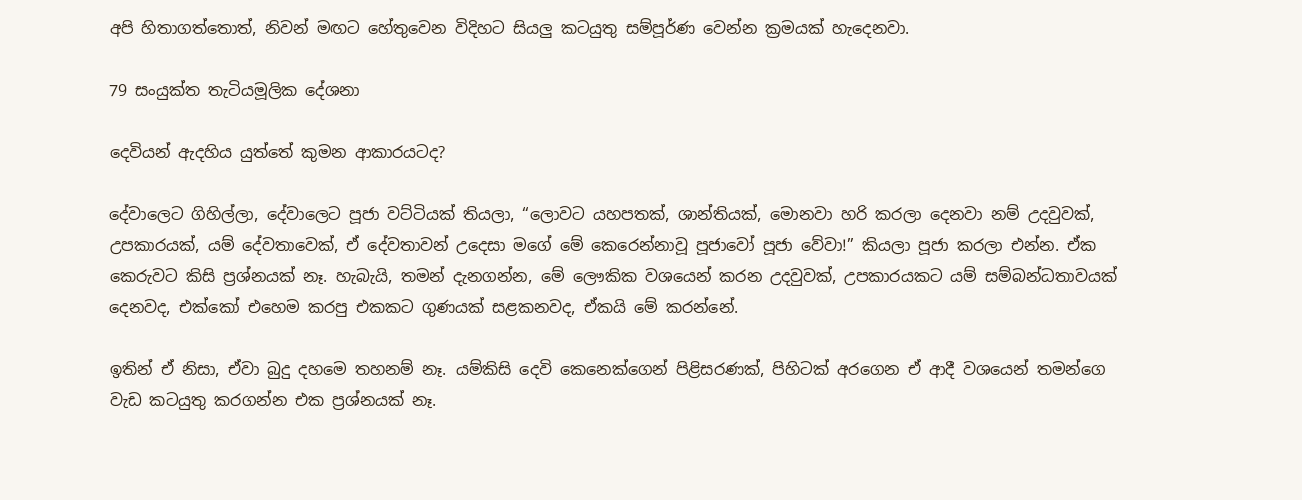අපි හිතාගත්තොත්, නිවන් මඟට හේතුවෙන විදිහට සියලු කටයුතු සම්පූර්ණ වෙන්න ක්‍රමයක් හැදෙනවා.

79 සං‍යුක්ත තැටියමූලික දේශනා

දෙවියන් ඇදහිය යුත්තේ කුමන ආකාරයටද?

දේවාලෙට ගිහිල්ලා, දේවාලෙට පූජා වට්ටියක් තියලා, “ලොවට යහපතක්, ශාන්තියක්, මොනවා හරි කරලා දෙනවා නම් උදවුවක්, උපකාරයක්, යම් දේවතාවෙක්, ඒ දේවතාවන් උදෙසා මගේ මේ කෙරෙන්නාවූ පූජාවෝ පූජා වේවා!” කියලා පූජා කරලා එන්න. ඒක කෙරුවට කිසි ප්‍රශ්නයක් නෑ. හැබැයි, තමන් දැනගන්න, මේ ලෞකික වශයෙන් කරන උදවුවක්, උපකාරයකට යම් සම්බන්ධතාවයක් දෙනවද, එක්කෝ එහෙම කරපු එකකට ගුණයක් සළකනවද, ඒකයි මේ කරන්නේ.

ඉතින් ඒ නිසා, ඒවා බුදු දහමෙ තහනම් නෑ. යම්කිසි දෙවි කෙනෙක්ගෙන් පිළිසරණක්, පිහිටක් අරගෙන ඒ ආදී වශයෙන් තමන්ගෙ වැඩ කටයුතු කරගන්න එක ප්‍රශ්නයක් නෑ.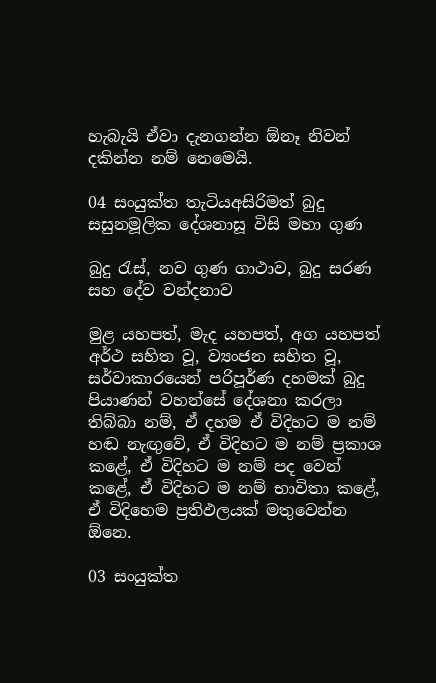හැබැයි ඒවා දැනගන්න ඕනෑ නිවන් දකින්න නම් නෙමෙයි.

04 සං‍යුක්ත තැටියඅසිරිමත් බුදු සසුනමූලික දේශනාසූ විසි මහා ගුණ

බුදු රැස්, නව ගුණ ගාථාව, බුදු සරණ සහ දේව වන්දනාව

මුළ යහපත්, මැද යහපත්, අග යහපත් අර්ථ සහිත වූ, ව්‍යංජන සහිත වූ, සර්වාකාරයෙන් පරිපූර්ණ දහමක් බුදු පියාණන් වහන්සේ දේශනා කරලා තිබ්බා නම්, ඒ දහම ඒ විදිහට ම නම් හඬ නැඟුවේ, ඒ විදිහට ම නම් ප්‍රකාශ කළේ, ඒ විදිහට ම නම් පද වෙන් කළේ, ඒ විදිහට ම නම් භාවිතා කළේ, ඒ විදිහෙම ප්‍රතිඵලයක් මතුවෙන්න ඕනෙ.

03 සං‍යුක්ත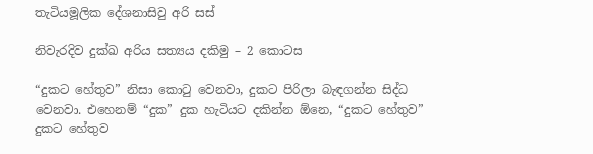තැටියමූලික දේශනාසිවු අරි සස්

නිවැරදිව දුක්ඛ අරිය සත්‍යය දකිමු – 2 කොටස

“දුකට හේතුව” නිසා කොටු වෙනවා, දුකට පිරිලා බැඳගන්න සිද්ධ වෙනවා. එහෙනම් “දුක” දුක හැටියට දකින්න ඕනෙ, “දුකට හේතුව” දුකට හේතුව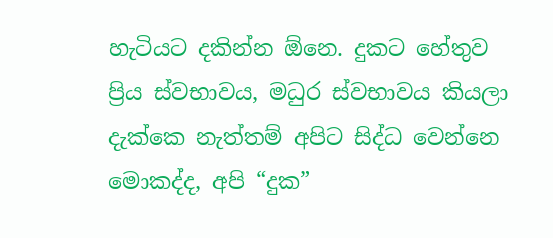හැටියට දකින්න ඕනෙ. දුකට හේතුව ප්‍රිය ස්වභාවය, මධුර ස්වභාවය කියලා දැක්කෙ නැත්තම් අපිට සිද්ධ වෙන්නෙ මොකද්ද, අපි “දුක”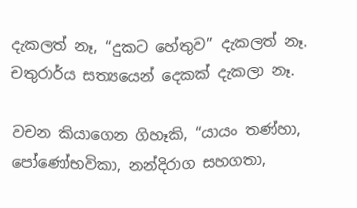දැකලත් නෑ, “දුකට හේතුව” දැකලත් නෑ. චතුරාර්ය සත්‍යයෙන් දෙකක් දැකලා නෑ.

වචන කියාගෙන ගිහෑකි, “යායං තණ්හා, පෝණෝභවිකා, නන්දිරාග සහගතා,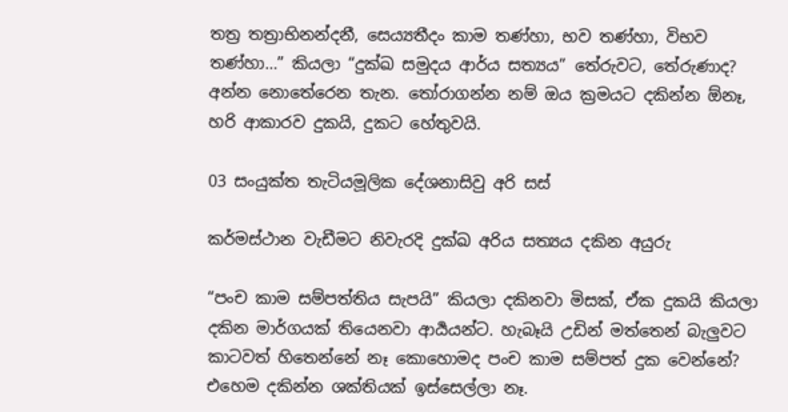තත්‍ර තත්‍රාභිනන්දනී, සෙය්‍යතීදං කාම තණ්හා, භව තණ්හා, විභව තණ්හා…” කියලා “දුක්ඛ සමුදය ආර්ය සත්‍යය” තේරුවට, තේරුණාද? අන්න නොතේරෙන තැන. තෝරාගන්න නම් ඔය ක්‍රමයට දකින්න ඕනෑ, හරි ආකාරව දුකයි, දුකට හේතුවයි.

03 සං‍යුක්ත තැටියමූලික දේශනාසිවු අරි සස්

කර්මස්ථාන වැඩීමට නිවැරදි දුක්ඛ අරිය සත්‍යය දකින අයුරු

“පංච කාම සම්පත්තිය සැපයි” කියලා දකිනවා මිසක්, ඒක දුකයි කියලා දකින මාර්ගයක් තියෙනවා ආර්‍යයන්ට. හැබෑයි උඩින් මත්තෙන් බැලුවට කාටවත් හිතෙන්නේ නෑ කොහොමද පංච කාම සම්පත් දුක වෙන්නේ? එහෙම දකින්න ශක්තියක් ඉස්සෙල්ලා නෑ.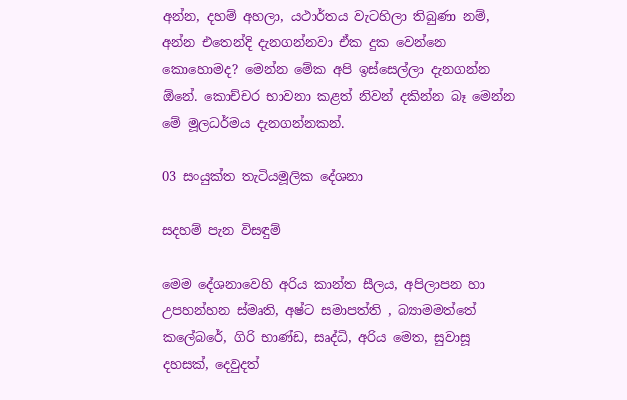අන්න, දහම් අහලා, යථාර්තය වැටහිලා තිබුණා නම්, අන්න එතෙන්දි දැනගන්නවා ඒක දුක වෙන්නෙ කොහොමද? මෙන්න මේක අපි ඉස්සෙල්ලා දැනගන්න ඕනේ. කොච්චර භාවනා කළත් නිවන් දකින්න බෑ මෙන්න මේ මූලධර්මය දැනගන්නකන්.

03 සං‍යුක්ත තැටියමූලික දේශනා

සදහම් පැන විසඳුම්

මෙම දේශනාවෙහි අරිය කාන්ත සීලය, අපිලාපන හා උපහන්හන ස්මෘති, අෂ්ට සමාපත්ති , බ්‍යාමමත්තේ කලේබරේ, ගිරි භාණ්ඩ, සෘද්ධි, අරිය මෙත, සුවාසූ දහසක්, දෙවුදත්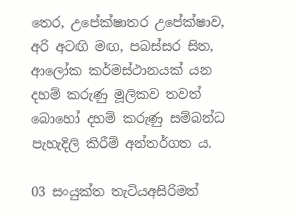තෙර, උපේක්ෂාතර උපේක්ෂාව, අරි අටඟි මඟ, පබස්සර සිත, ආලෝක කර්මස්ථානයක් යන දහම් කරුණු මූලිකව තවත් බොහෝ දහම් කරුණු සම්බන්ධ පැහැදිලි කිරීම් අන්තර්ගත ය.

03 සං‍යුක්ත තැටියඅසිරිමත්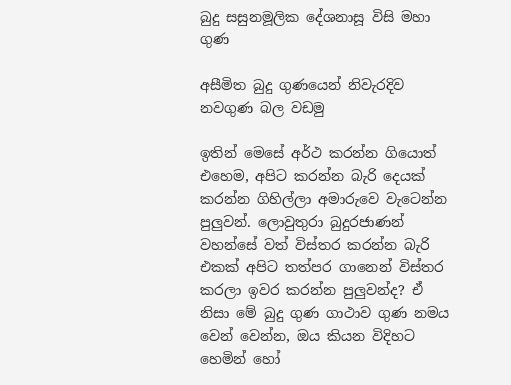බුදු සසුනමූලික දේශනාසූ විසි මහා ගුණ

අසීමිත බුදු ගුණයෙන් නිවැරදිව නවගුණ බල වඩමු

ඉතින් මෙසේ අර්ථ කරන්න ගියොත් එහෙම, අපිට කරන්න බැරි දෙයක් කරන්න ගිහිල්ලා අමාරුවෙ වැටෙන්න පුලුවන්. ලොවුතුරා බුදුරජාණන් වහන්සේ වත් විස්තර කරන්න බැරි එකක් අපිට තත්පර ගානෙන් විස්තර කරලා ඉවර කරන්න පුලුවන්ද? ඒ නිසා මේ බුදු ගුණ ගාථාව ගුණ නමය වෙන් වෙන්න, ඔය කියන විදිහට හෙමින් හෝ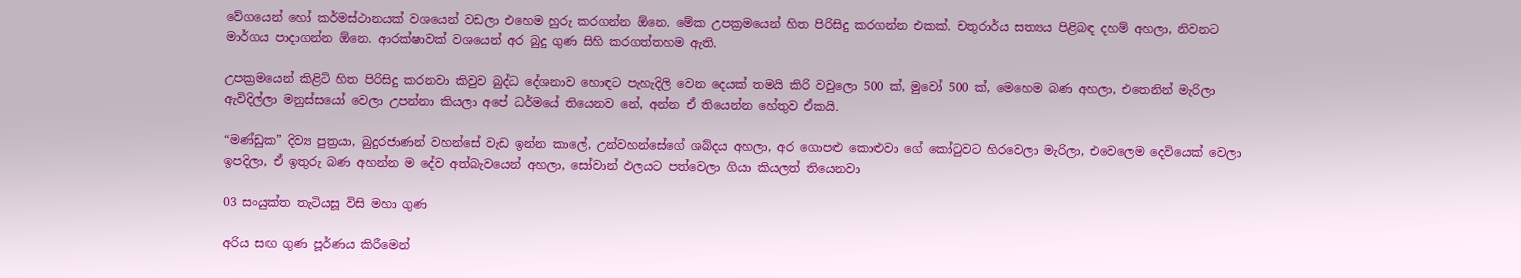වේගයෙන් හෝ කර්මස්ථානයක් වශයෙන් වඩලා එහෙම හුරු කරගන්න ඕනෙ. මේක උපක්‍රමයෙන් හිත පිරිසිදු කරගන්න එකක්. චතුරාර්ය සත්‍යය පිළිබඳ දහම් අහලා, නිවනට මාර්ගය පාදාගන්න ඕනෙ. ආරක්ෂාවක් වශයෙන් අර බුදු ගුණ සිහි කරගත්තහම ඇති.

උපක්‍රමයෙන් කිළිටි හිත පිරිසිදු කරනවා කිවුව බුද්ධ දේශනාව හොඳට පැහැදිලි වෙන දෙයක් තමයි කිරි වවුලො 500 ක්, මුවෝ 500 ක්, මෙහෙම බණ අහලා, එතෙනින් මැරිලා ඇවිදිල්ලා මනුස්සයෝ වෙලා උපන්නා කියලා අපේ ධර්මයේ තියෙනව නේ, අන්න ඒ තියෙන්න හේතුව ඒකයි.

“මණ්ඩුක” දිව්‍ය පුත්‍රයා, බුදුරජාණන් වහන්සේ වැඩ ඉන්න කාලේ, උන්වහන්සේගේ ශබ්දය අහලා, අර ගොපළු කොළුවා ගේ කෝටුවට හිරවෙලා මැරිලා, එවෙලෙම දෙවියෙක් වෙලා ඉපදිලා, ඒ ඉතුරු බණ අහන්න ම දේව අත්බැවයෙන් අහලා, සෝවාන් ඵලයට පත්වෙලා ගියා කියලත් තියෙනවා

03 සං‍යුක්ත තැටියසූ විසි මහා ගුණ

අරිය සඟ ගුණ පූර්ණය කිරීමෙන්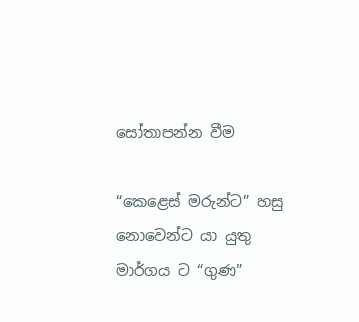සෝතාපන්න වීම

“කෙළෙස් මරුන්ට” හසු නොවෙන්ට යා යුතු මාර්ගය ට “ගුණ”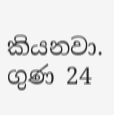කියනවා. ගුණ 24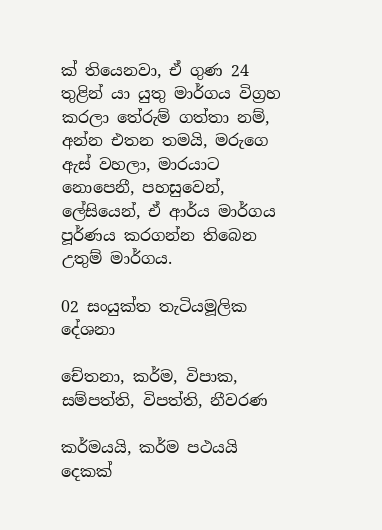ක් තියෙනවා, ඒ ගුණ 24 තුළින් යා යුතු මාර්ගය විග්‍රහ කරලා තේරුම් ගත්තා නම්, අන්න එතන තමයි, මරුගෙ ඇස් වහලා, මාරයාට නොපෙනී, පහසුවෙන්, ලේසියෙන්, ඒ ආර්ය මාර්ගය පූර්ණය කරගන්න තිබෙන උතුම් මාර්ගය.

02 සංයුක්ත තැටියමූලික දේශනා

චේතනා, කර්ම, විපාක, සම්පත්ති, විපත්ති, නීවරණ

කර්මයයි, කර්ම පථයයි දෙකක්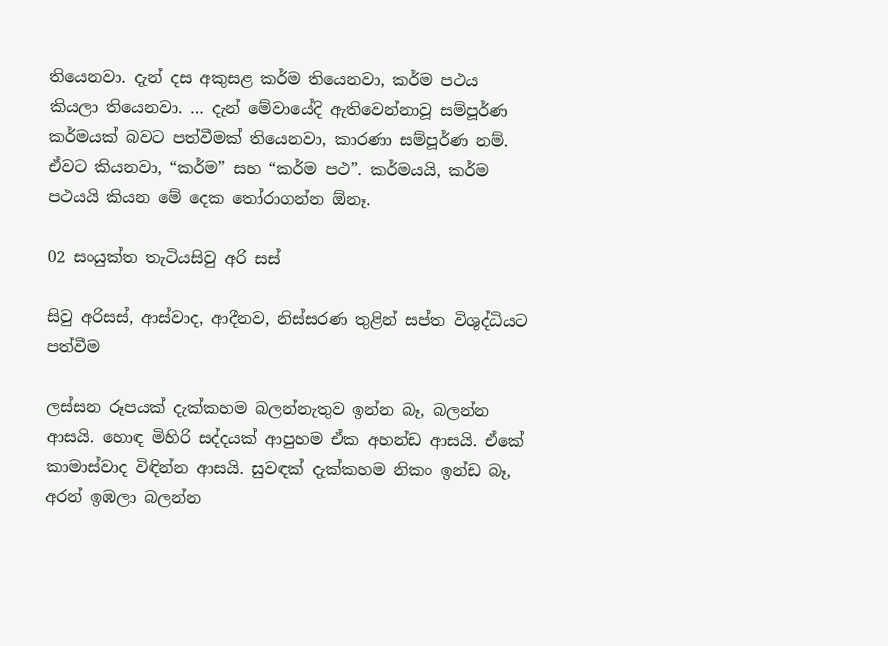තියෙනවා. දැන් දස අකුසළ කර්ම තියෙනවා, කර්ම පථය කියලා තියෙනවා. … දැන් මේවායේදි ඇතිවෙන්නාවූ සම්පූර්ණ කර්මයක් බවට පත්වීමක් තියෙනවා, කාරණා සම්පූර්ණ නම්. ඒවට කියනවා, “කර්ම” සහ “කර්ම පථ”. කර්මයයි, කර්ම පථයයි කියන මේ දෙක තෝරාගන්න ඕනෑ.

02 සංයුක්ත තැටියසිවු අරි සස්

සිවු අරිසස්, ආස්වාද, ආදීනව, නිස්සරණ තුළින් සප්ත විශුද්ධියට පත්වීම

ලස්සන රූපයක් දැක්කහම බලන්නැතුව ඉන්න බෑ, බලන්න ආසයි. හොඳ මිහිරි සද්දයක් ආපුහම ඒක අහන්ඩ ආසයි. ඒකේ කාමාස්වාද විඳින්න ආසයි. සුවඳක් දැක්කහම නිකං ඉන්ඩ බෑ, අරන් ඉඹලා බලන්න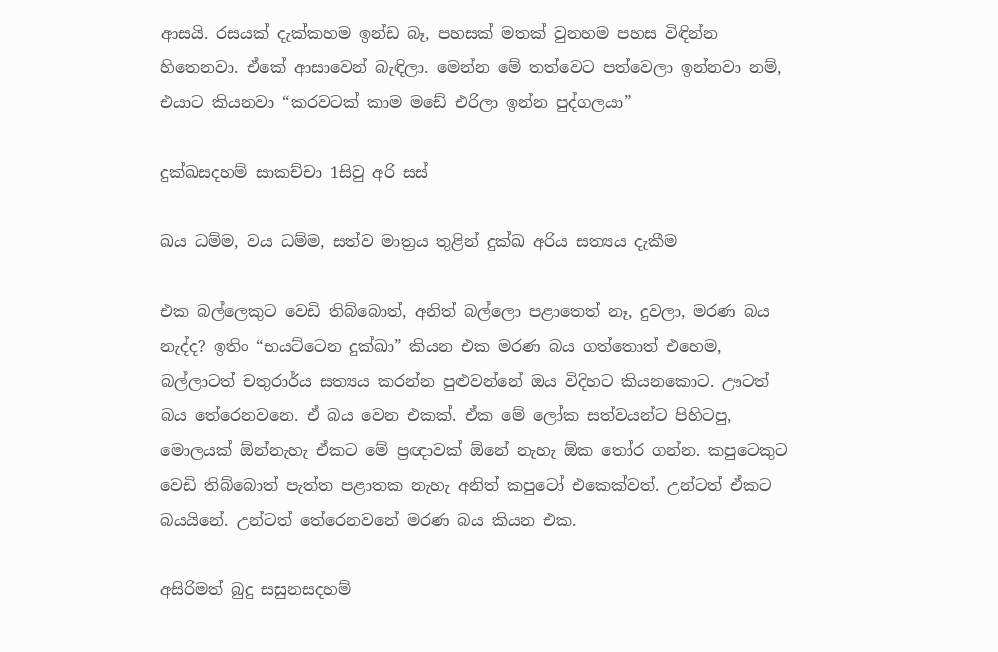ආසයි. රසයක් දැක්කහම ඉන්ඩ බෑ, පහසක් මතක් වුනහම පහස විඳින්න හිතෙනවා. ඒකේ ආසාවෙන් බැඳිලා. මෙන්න මේ තත්වෙට පත්වෙලා ඉන්නවා නම්, එයාට කියනවා “කරවටක් කාම මඩේ එරිලා ඉන්න පුද්ගලයා”

දුක්ඛසදහම් සාකච්චා 1සිවු අරි සස්

ඛය ධම්ම, වය ධම්ම, සත්ව මාත්‍රය තුළින් දුක්ඛ අරිය සත්‍යය දැකීම

එක බල්ලෙකුට වෙඩි තිබ්බොත්, අනිත් බල්ලො පළාතෙත් නෑ, දුවලා, මරණ බය නැද්ද? ඉතිං “භයට්ටෙන දුක්ඛා” කියන එක මරණ බය ගත්තොත් එහෙම, බල්ලාටත් චතුරාර්ය සත්‍යය කරන්න පුළුවන්නේ ඔය විදිහට කියනකොට. ඌටත් බය තේරෙනවනෙ. ඒ බය වෙන එකක්. ඒක මේ ලෝක සත්වයන්ට පිහිටපු, මොලයක් ඕන්නැහැ ඒකට මේ ප්‍රඥාවක් ඕනේ නැහැ ඕක තෝර ගන්න. කපුටෙකුට වෙඩි තිබ්බොත් පැත්ත පළාතක නැහැ අනිත් කපුටෝ එකෙක්වත්. උන්ටත් ඒකට බයයිනේ. උන්ටත් තේරෙනවනේ මරණ බය කියන එක.

අසිරිමත් බුදු සසුනසදහම්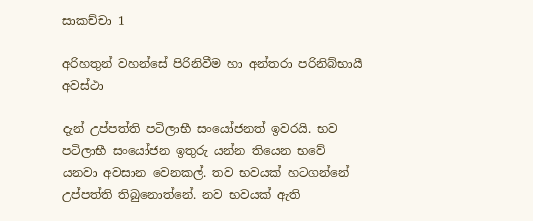සාකච්චා 1

අරිහතුන් වහන්සේ පිරිනිවීම හා අන්තරා පරිනිබ්භායී අවස්ථා

දැන් උප්පත්ති පටිලාභී සංයෝජනත් ඉවරයි. භව පටිලාභී සංයෝජන ඉතුරු යන්න තියෙන භවේ යනවා අවසාන වෙනකල්. තව භවයක් හටගන්නේ උප්පත්ති තිබුනොත්නේ. නව භවයක් ඇති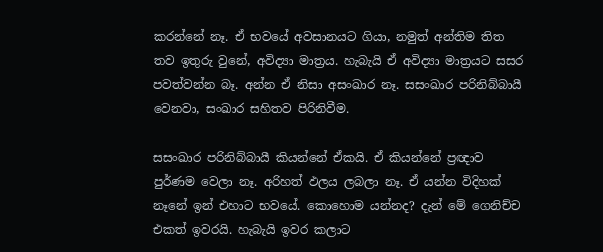කරන්නේ නෑ. ඒ භවයේ අවසානයට ගියා, නමුත් අන්තිම තිත තව ඉතුරු වුනේ, අවිද්‍යා මාත්‍රය. හැබැයි ඒ අවිද්‍යා මාත්‍රයට සසර පවත්වන්න බෑ. අන්න ඒ නිසා අසංඛාර නෑ. සසංඛාර පරිනිබ්බායී වෙනවා, සංඛාර සහිතව පිරිනිවීම.

සසංඛාර පරිනිබ්බායී කියන්නේ ඒකයි. ඒ කියන්නේ ප්‍රඥාව පුර්ණම වෙලා නෑ. අරිහත් ඵලය ලබලා නෑ. ඒ යන්න විදිහක් නෑනේ ඉන් එහාට භවයේ. කොහොම යන්නද? දැන් මේ ගෙනිච්ච එකත් ඉවරයි. හැබැයි ඉවර කලාට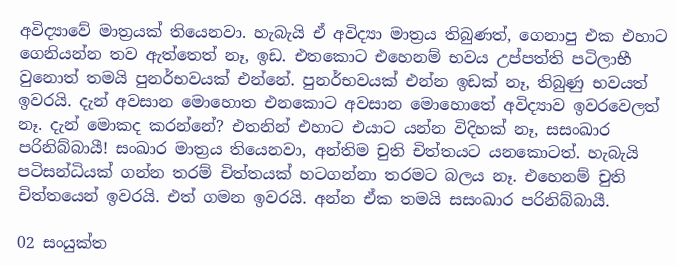අවිද්‍යාවේ මාත්‍රයක් තියෙනවා. හැබැයි ඒ අවිද්‍යා මාත්‍රය තිබුණත්, ගෙනාපු එක එහාට ගෙනියන්න තව ඇත්තෙත් නෑ, ඉඩ. එතකොට එහෙනම් භවය උප්පත්ති පටිලාභී වුනොත් තමයි පුනර්භවයක් එන්නේ. පුනර්භවයක් එන්න ඉඩක් නෑ, තිබුණු භවයත් ඉවරයි. දැන් අවසාන මොහොත එනකොට අවසාන මොහොතේ අවිද්‍යාව ඉවරවෙලත් නෑ. දැන් මොකද කරන්නේ? එතනින් එහාට එයාට යන්න විදිහක් නෑ, සසංඛාර පරිනිබ්බායී! සංඛාර මාත්‍රය තියෙනවා, අන්තිම චුති චිත්තයට යනකොටත්. හැබැයි පටිසන්ධියක් ගන්න තරම් චිත්තයක් හටගන්නා තරමට බලය නෑ. එහෙනම් චුති චිත්තයෙන් ඉවරයි. එත් ගමන ඉවරයි. අන්න ඒක තමයි සසංඛාර පරිනිබ්බායී.

02 සංයුක්ත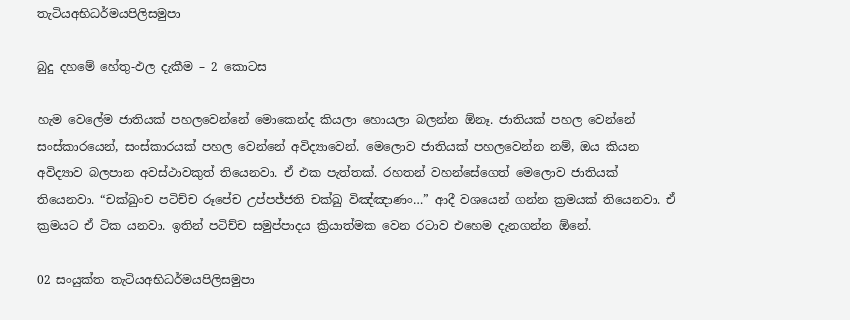තැටියඅභිධර්මයපිලිසමුපා

බුදු දහමේ හේතු-ඵල දැකීම – 2 කොටස

හැම වෙලේම ජාතියක් පහලවෙන්නේ මොකෙන්ද කියලා හොයලා බලන්න ඕනෑ. ජාතියක් පහල වෙන්නේ සංස්කාරයෙන්, සංස්කාරයක් පහල වෙන්නේ අවිද්‍යාවෙන්. මෙලොව ජාතියක් පහලවෙන්න නම්, ඔය කියන අවිද්‍යාව බලපාන අවස්ථාවකුත් තියෙනවා. ඒ එක පැත්තක්. රහතන් වහන්සේගෙත් මෙලොව ජාතියක් තියෙනවා. “චක්ඛුංච පටිච්ච රූපේච උප්පජ්ජති චක්ඛු විඤ්ඤාණං…” ආදී වශයෙන් ගන්න ක්‍රමයක් තියෙනවා. ඒ ක්‍රමයට ඒ ටික යනවා. ඉතින් පටිච්ච සමුප්පාදය ක්‍රියාත්මක වෙන රටාව එහෙම දැනගන්න ඕනේ.

02 සංයුක්ත තැටියඅභිධර්මයපිලිසමුපා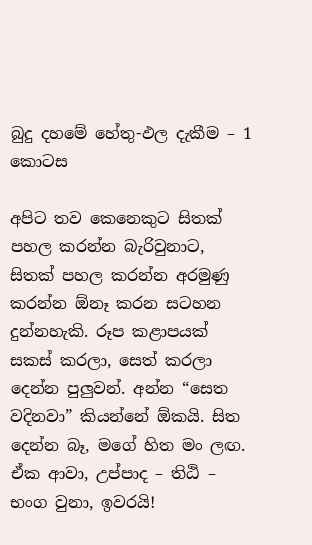බුදු දහමේ හේතු-ඵල දැකීම – 1 කොටස

අපිට තව කෙනෙකුට සිතක් පහල කරන්න බැරිවුනාට, සිතක් පහල කරන්න අරමුණු කරන්න ඕනෑ කරන සටහන දුන්නහැකි. රූප කළාපයක් සකස් කරලා, සෙත් කරලා දෙන්න පුලුවන්. අන්න “සෙත වදිනවා” කියන්නේ ඕකයි. සිත දෙන්න බෑ, මගේ හිත මං ලඟ. ඒක ආවා, උප්පාද – තිඨි – භංග වුනා, ඉවරයි!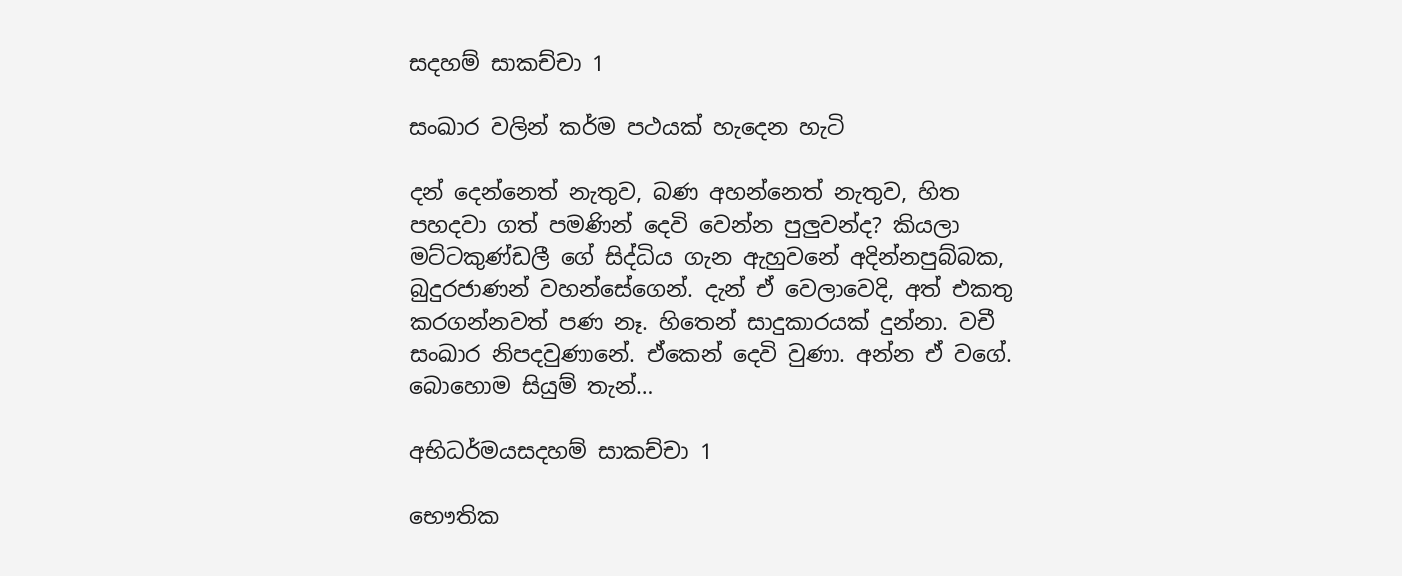සදහම් සාකච්චා 1

සංඛාර වලින් කර්ම පථයක් හැදෙන හැටි

දන් දෙන්නෙත් නැතුව, බණ අහන්නෙත් නැතුව, හිත පහදවා ගත් පමණින් දෙවි වෙන්න පුලුවන්ද? කියලා මට්ටකුණ්ඩලී ගේ සිද්ධිය ගැන ඇහුවනේ අදින්නපුබ්බක, බුදුරජාණන් වහන්සේගෙන්. දැන් ඒ වෙලාවෙදි, අත් එකතු කරගන්නවත් පණ නෑ. හිතෙන් සාදුකාරයක් දුන්නා. වචී සංඛාර නිපදවුණානේ. ඒකෙන් දෙවි වුණා. අන්න ඒ වගේ. බොහොම සියුම් තැන්…

අභිධර්මයසදහම් සාකච්චා 1

භෞතික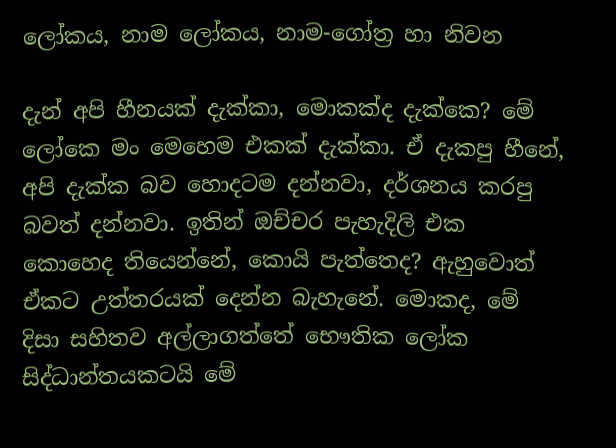ලෝකය, නාම ලෝකය, නාම-ගෝත්‍ර හා නිවන

දැන් අපි හීනයක් දැක්කා, මොකක්ද දැක්කෙ? මේ ලෝකෙ මං මෙහෙම එකක් දැක්කා. ඒ දැකපු හීනේ, අපි දැක්ක බව හොදටම දන්නවා, දර්ශනය කරපු බවත් දන්නවා. ඉතින් ඔච්චර පැහැදිලි එක කොහෙද තියෙන්නේ, කොයි පැත්තෙද? ඇහුවොත් ඒකට උත්තරයක් දෙන්න බැහැනේ. මොකද, මේ දිසා සහිතව අල්ලාගත්තේ භෞතික ලෝක සිද්ධාන්තයකටයි මේ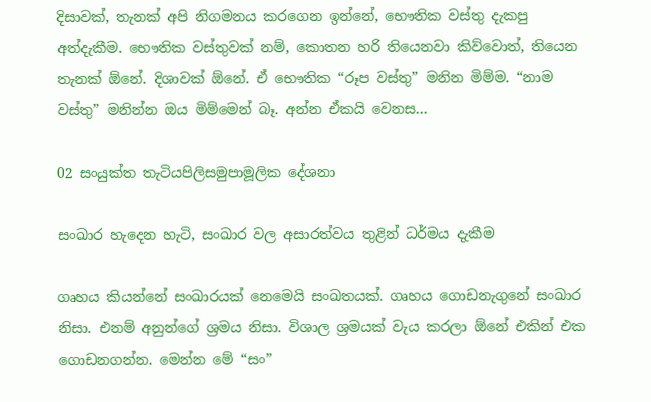දිසාවක්, තැනක් අපි නිගමනය කරගෙන ඉන්නේ, භෞතික වස්තු දැකපු අත්දැකීම. භෞතික වස්තුවක් නම්, කොතන හරි තියෙනවා කිව්වොත්, තියෙන තැනක් ඕනේ. දිශාවක් ඕනේ. ඒ භෞතික “රූප වස්තු” මනින මිම්ම. “නාම වස්තු” මනින්න ඔය මිම්මෙන් බෑ. අන්න ඒකයි වෙනස…

02 සංයුක්ත තැටියපිලිසමුපාමූලික දේශනා

සංඛාර හැදෙන හැටි, සංඛාර වල අසාරත්වය තුළින් ධර්මය දැකීම

ගෘහය කියන්නේ සංඛාරයක් නෙමෙයි සංඛතයක්. ගෘහය ගොඩනැගුනේ සංඛාර නිසා. එනම් අනුන්ගේ ශ්‍රමය නිසා. විශාල ශ්‍රමයක් වැය කරලා ඕනේ එකින් එක ගොඩනගන්න. මෙන්න මේ “සං”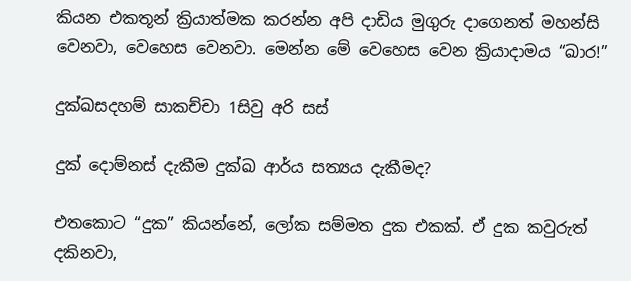කියන එකතූන් ක්‍රියාත්මක කරන්න අපි දාඩිය මුගුරු දාගෙනත් මහන්සි වෙනවා, වෙහෙස වෙනවා. මෙන්න මේ වෙහෙස වෙන ක්‍රියාදාමය “ඛාර!”

දුක්ඛසදහම් සාකච්චා 1සිවු අරි සස්

දුක් දොම්නස් දැකීම දුක්ඛ ආර්ය සත්‍යය දැකීමද?

එතකොට “දුක” කියන්නේ, ලෝක සම්මත දුක එකක්. ඒ දුක කවුරුත් දකිනවා,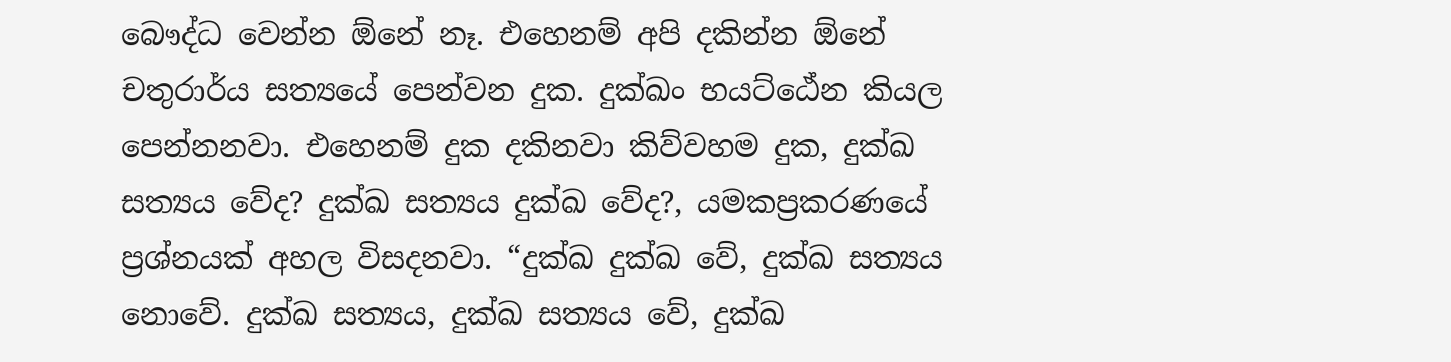බෞද්ධ වෙන්න ඕනේ නෑ. එහෙනම් අපි දකින්න ඕනේ චතුරාර්ය සත්‍යයේ පෙන්වන දුක. දුක්ඛං භයට්ඨේන කියල පෙන්නනවා. එහෙනම් දුක දකිනවා කිව්වහම දුක, දුක්ඛ සත්‍යය වේද? දුක්ඛ සත්‍යය දුක්ඛ වේද?, යමකප්‍රකරණයේ ප්‍රශ්නයක් අහල විසදනවා. “දුක්ඛ දුක්ඛ වේ, දුක්ඛ සත්‍යය නොවේ. දුක්ඛ සත්‍යය, දුක්ඛ සත්‍යය වේ, දුක්ඛ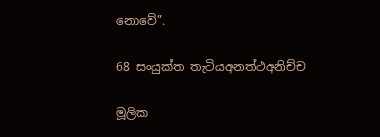නොවේ”.

68 සංයුක්ත තැටියඅනත්ථඅනිච්ච

මූලික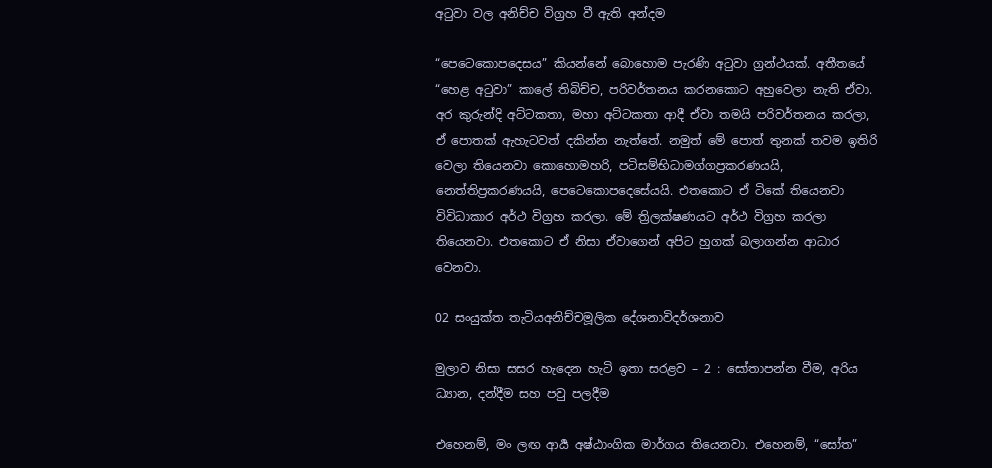අටුවා වල අනිච්ච විග්‍රහ වී ඇති අන්දම

“පෙටෙකොපදෙසය” කියන්නේ බොහොම පැරණි අටුවා ග්‍රන්ථයක්. අතීතයේ “හෙළ අටුවා” කාලේ තිබිච්ච, පරිවර්තනය කරනකොට අහුවෙලා නැති ඒවා. අර කුරුන්දි අට්ටකතා, මහා අට්ටකතා ආදී ඒවා තමයි පරිවර්තනය කරලා, ඒ පොතක් ඇහැටවත් දකින්න නැත්තේ. නමුත් මේ පොත් තුනක් තවම ඉතිරි වෙලා තියෙනවා කොහොමහරි, පටිසම්භිධාමග්ගප්‍රකරණයයි, නෙත්තිප්‍රකරණයයි, පෙටෙකොපදෙසේයයි. එතකොට ඒ ටිකේ තියෙනවා විවිධාකාර අර්ථ විග්‍රහ කරලා. මේ ත්‍රිලක්ෂණයට අර්ථ විග්‍රහ කරලා තියෙනවා. එතකොට ඒ නිසා ඒවාගෙන් අපිට හුගක් බලාගන්න ආධාර වෙනවා.

02 සංයුක්ත තැටියඅනිච්චමූලික දේශනාවිදර්ශනාව

මුලාව නිසා සසර හැදෙන හැටි ඉතා සරළව – 2 : සෝතාපන්න වීම, අරිය ධ්‍යාන, දන්දීම සහ පවු පලදීම

එහෙනම්, මං ලඟ ආර්‍ය අෂ්ඨාංගික මාර්ගය තියෙනවා. එහෙනම්, “සෝත”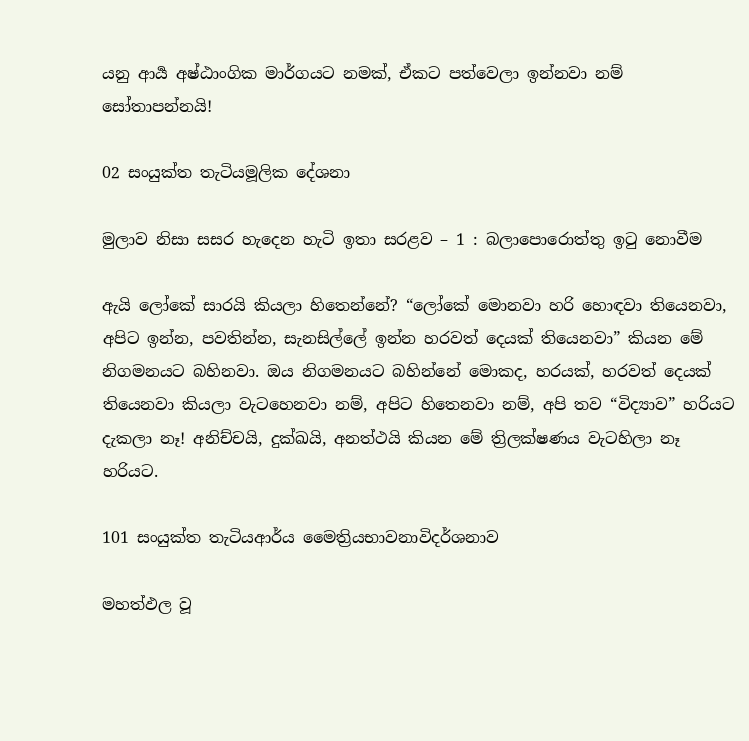යනු ආර්‍ය අෂ්ඨාංගික මාර්ගයට නමක්, ඒකට පත්වෙලා ඉන්නවා නම් සෝතාපන්නයි!

02 සංයුක්ත තැටියමූලික දේශනා

මුලාව නිසා සසර හැදෙන හැටි ඉතා සරළව – 1 : බලාපොරොත්තු ඉටු නොවීම

ඇයි ලෝකේ සාරයි කියලා හිතෙන්නේ? “ලෝකේ මොනවා හරි හොඳවා තියෙනවා, අපිට ඉන්න, පවතින්න, සැනසිල්ලේ ඉන්න හරවත් දෙයක් තියෙනවා” කියන මේ නිගමනයට බහිනවා. ඔය නිගමනයට බහින්නේ මොකද, හරයක්, හරවත් දෙයක් තියෙනවා කියලා වැටහෙනවා නම්, අපිට හිතෙනවා නම්, අපි තව “විද්‍යාව” හරියට දැකලා නෑ! අනිච්චයි, දුක්ඛයි, අනත්ථයි කියන මේ ත්‍රිලක්ෂණය වැටහිලා නෑ හරියට.

101 සංයුක්ත තැටියආර්ය මෛත්‍රියභාවනාවිදර්ශනාව

මහත්ඵල වූ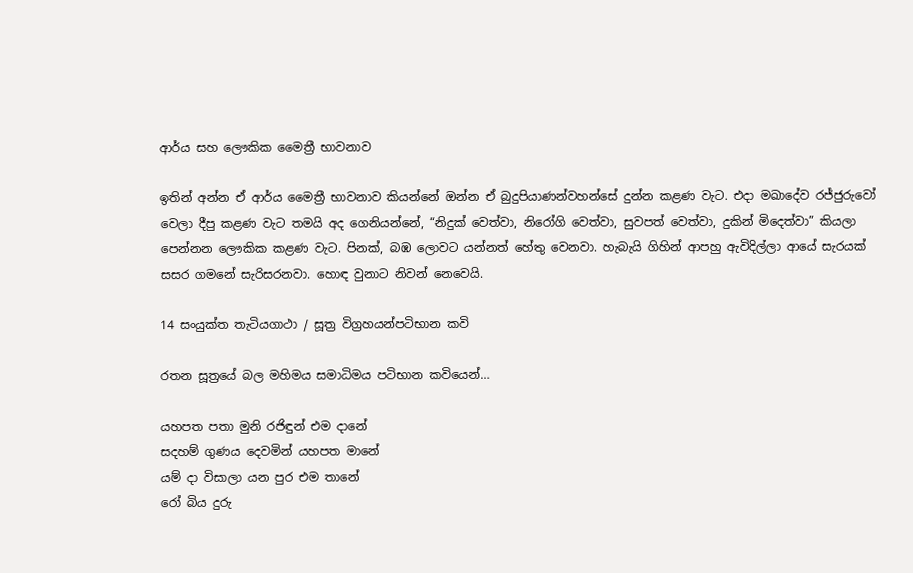ආර්ය සහ ලෞකික මෛත්‍රී භාවනාව

ඉතින් අන්න ඒ ආර්ය මෛත්‍රී භාවනාව කියන්නේ ඔන්න ඒ බුදුපියාණන්වහන්සේ දුන්න කළණ වැට. එදා මඛාදේව රජ්ජුරුවෝ වෙලා දීපු කළණ වැට තමයි අද ගෙනියන්නේ, “නිදුක් වෙත්වා, නිරෝගි වෙත්වා, සුවපත් වෙත්වා, දුකින් මිදෙත්වා” කියලා පෙන්නන ලෞකික කළණ වැට. පිනක්, බඹ ලොවට යන්නත් හේතු වෙනවා. හැබැයි ගිහින් ආපහු ඇවිදිල්ලා ආයේ සැරයක් සසර ගමනේ සැරිසරනවා. හොඳ වුනාට නිවන් නෙවෙයි.

14 සංයුක්ත තැටියගාථා / සූත්‍ර විග්‍රහයන්පටිභාන කවි

රතන සූත්‍රයේ බල මහිමය සමාධිමය පටිභාන කවියෙන්…

යහපත පතා මුනි රජිඳුන් එම දානේ
සදහම් ගුණය දෙවමින් යහපත මානේ
යම් දා විසාලා යන පුර එම තානේ
රෝ බිය දුරු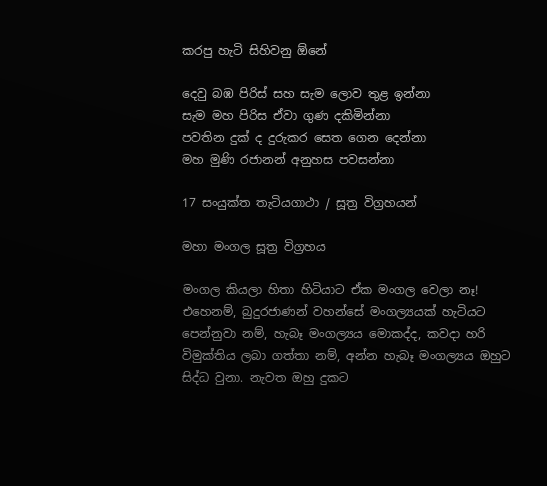කරපු හැටි සිහිවනු ඕනේ

දෙවු බඹ පිරිස් සහ සැම ලොව තුළ ඉන්නා
සැම මහ පිරිස ඒවා ගුණ දකිමින්නා
පවතින දුක් ද දුරුකර සෙත ගෙන දෙන්නා
මහ මුණි රජානන් අනුහස පවසන්නා

17 සංයුක්ත තැටියගාථා / සූත්‍ර විග්‍රහයන්

මහා මංගල සූත්‍ර විග්‍රහය

මංගල කියලා හිතා හිටියාට ඒක මංගල වෙලා නෑ! එහෙනම්, බුදුරජාණන් වහන්සේ මංගල්‍යයක් හැටියට පෙන්නුවා නම්, හැබෑ මංගල්‍යය මොකද්ද, කවදා හරි විමුක්තිය ලබා ගත්තා නම්, අන්න හැබෑ මංගල්‍යය ඔහුට සිද්ධ වුනා. නැවත ඔහු දුකට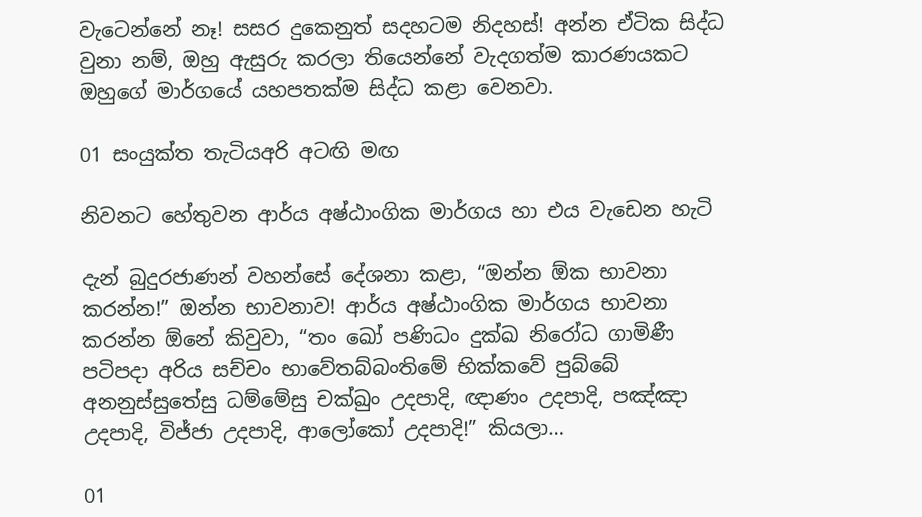වැටෙන්නේ නෑ! සසර දුකෙනුත් සදහටම නිදහස්! අන්න ඒටික සිද්ධ වුනා නම්, ඔහු ඇසුරු කරලා තියෙන්නේ වැදගත්ම කාරණයකට ඔහුගේ මාර්ගයේ යහපතක්ම සිද්ධ කළා වෙනවා.

01 සංයුක්ත තැටියඅරි අටඟි මඟ

නිවනට හේතුවන ආර්ය අෂ්ඨාංගික මාර්ගය හා එය වැඩෙන හැටි

දැන් බුදුරජාණන් වහන්සේ දේශනා කළා, “ඔන්න ඕක භාවනා කරන්න!” ඔන්න භාවනාව! ආර්ය අෂ්ඨාංගික මාර්ගය භාවනා කරන්න ඕනේ කිවුවා, “තං ඛෝ පණිධං දුක්ඛ නිරෝධ ගාමිණී පටිපදා අරිය සච්චං භාවේතබ්බංතිමේ භික්කවේ පුබ්බේ අනනුස්සුතේසු ධම්මේසු චක්ඛුං උදපාදි, ඥාණං උදපාදි, පඤ්ඤා උදපාදි, විජ්ජා උදපාදි, ආලෝකෝ උදපාදි!” කියලා…

01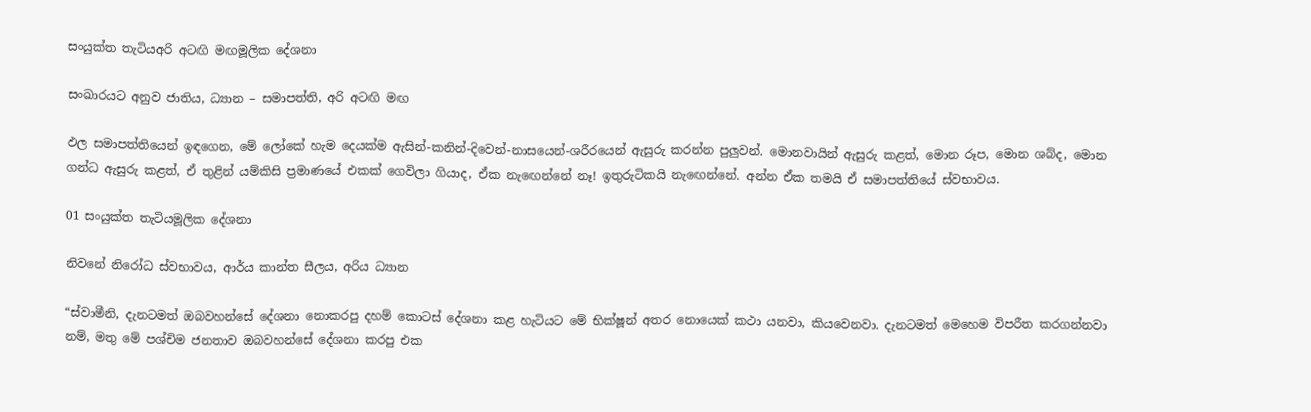සංයුක්ත තැටියඅරි අටඟි මඟමූලික දේශනා

සංඛාරයට අනුව ජාතිය, ධ්‍යාන – සමාපත්ති, අරි අටඟි මඟ

ඵල සමාපත්තියෙන් ඉඳගෙන, මේ ලෝකේ හැම දෙයක්ම ඇසින්-කනින්-දිවෙන්-නාසයෙන්-ශරීරයෙන් ඇසුරු කරන්න පුලුවන්. මොනවායින් ඇසුරු කළත්, මොන රූප, මොන ශබ්ද, මොන ගන්ධ ඇසුරු කළත්, ඒ තුළින් යම්කිසි ප්‍රමාණයේ එකක් ගෙවිලා ගියාද, ඒක නැඟෙන්නේ නෑ! ඉතුරුටිකයි නැඟෙන්නේ. අන්න ඒක තමයි ඒ සමාපත්තියේ ස්වභාවය.

01 සංයුක්ත තැටියමූලික දේශනා

නිවනේ නිරෝධ ස්වභාවය, ආර්ය කාන්ත සීලය, අරිය ධ්‍යාන

“ස්වාමීනි, දැනටමත් ඔබවහන්සේ දේශනා නොකරපු දහම් කොටස් දේශනා කළ හැටියට මේ භික්ෂූන් අතර නොයෙක් කථා යනවා, කියවෙනවා. දැනටමත් මෙහෙම විපරීත කරගන්නවා නම්, මතු මේ පශ්චිම ජනතාව ඔබවහන්සේ දේශනා කරපු එක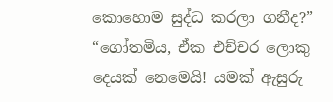කොහොම සුද්ධ කරලා ගනීද?”
“ගෝතමිය, ඒක එච්චර ලොකු දෙයක් නෙමෙයි! යමක් ඇසුරු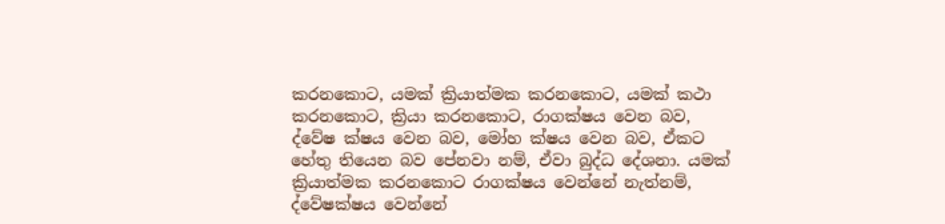කරනකොට, යමක් ක්‍රියාත්මක කරනකොට, යමක් කථා කරනකොට, ක්‍රියා කරනකොට, රාගක්ෂය වෙන බව, ද්වේෂ ක්ෂය වෙන බව, මෝහ ක්ෂය වෙන බව, ඒකට හේතු තියෙන බව පේනවා නම්, ඒවා බුද්ධ දේශනා. යමක් ක්‍රියාත්මක කරනකොට රාගක්ෂය වෙන්නේ නැත්නම්, ද්වේෂක්ෂය වෙන්නේ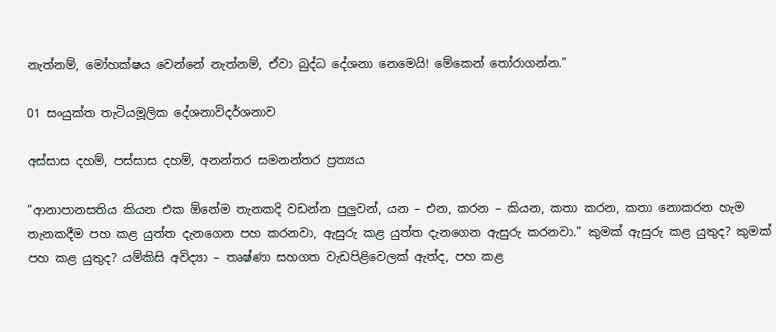නැත්නම්, මෝහක්ෂය වෙන්නේ නැත්නම්, ඒවා බුද්ධ දේශනා නෙමෙයි! මේකෙන් තෝරාගන්න.”

01 සංයුක්ත තැටියමූලික දේශනාවිදර්ශනාව

අස්සාස දහම්, පස්සාස දහම්, අනන්තර සමනන්තර ප්‍රත්‍යය

“ආනාපානසතිය කියන එක ඕනේම තැනකදි වඩන්න පුලුවන්, යන – එන, කරන – කියන, කතා කරන, කතා නොකරන හැම තැනකදීම පහ කළ යුත්ත දැනගෙන පහ කරනවා, ඇසුරු කළ යුත්ත දැනගෙන ඇසුරු කරනවා.” කුමක් ඇසුරු කළ යුතුද? කුමක් පහ කළ යුතුද? යම්කිසි අවිද්‍යා – තෘෂ්ණා සහගත වැඩපිළිවෙලක් ඇත්ද, පහ කළ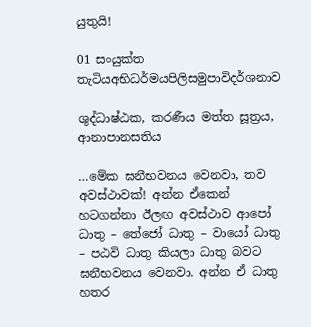යුතුයි!

01 සංයුක්ත තැටියඅභිධර්මයපිලිසමුපාවිදර්ශනාව

ශුද්ධාෂ්ඨක, කරණීය මත්ත සූත්‍රය, ආනාපානසතිය

…මේක ඝනීභවනය වෙනවා, තව අවස්ථාවක්! අන්න ඒකෙන් හටගන්නා ඊලඟ අවස්ථාව ආපෝ ධාතු – තේජෝ ධාතු – වායෝ ධාතු – පඨවි ධාතු කියලා ධාතු බවට ඝනීභවනය වෙනවා. අන්න ඒ ධාතු හතර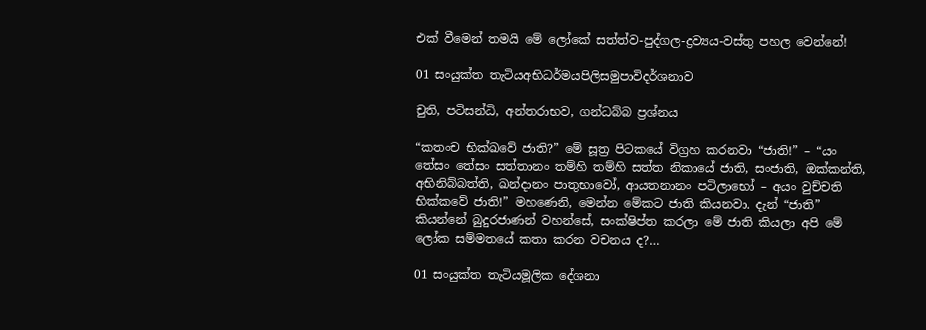එක් වීමෙන් තමයි මේ ලෝකේ සත්ත්ව-පුද්ගල-ද්‍රව්‍යය-වස්තු පහල වෙන්නේ!

01 සංයුක්ත තැටියඅභිධර්මයපිලිසමුපාවිදර්ශනාව

චුති, පටිසන්ධි, අන්තරාභව, ගන්ධබ්බ ප්‍රශ්නය

“කතංච භික්ඛවේ ජාති?” මේ සූත්‍ර පිටකයේ විග්‍රහ කරනවා “ජාති!” – “යං තේසං තේසං සත්තානං තම්හි තම්හි සත්ත නිකායේ ජාති, සංජාති, ඔක්කන්ති, අභිනිබ්බත්ති, ඛන්දානං පාතුභාවෝ, ආයතනානං පටිලාභෝ – අයං වුච්චති භික්කවේ ජාති!” මහණෙනි, මෙන්න මේකට ජාති කියනවා. දැන් “ජාති” කියන්නේ බුදුරජාණන් වහන්සේ, සංක්ෂිප්ත කරලා මේ ජාති කියලා අපි මේ ලෝක සම්මතයේ කතා කරන වචනය ද?…

01 සංයුක්ත තැටියමූලික දේශනා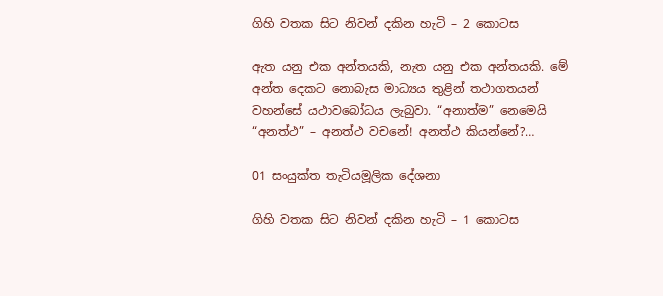ගිහි වතක සිට නිවන් දකින හැටි – 2 කොටස

ඇත යනු එක අන්තයකි, නැත යනු එක අන්තයකි. මේ අන්ත දෙකට නොබැස මාධ්‍යය තුළින් තථාගතයන් වහන්සේ යථාවබෝධය ලැබුවා. “අනාත්ම” නෙමෙයි “අනත්ථ” – අනත්ථ වචනේ! අනත්ථ කියන්නේ?…

01 සංයුක්ත තැටියමූලික දේශනා

ගිහි වතක සිට නිවන් දකින හැටි – 1 කොටස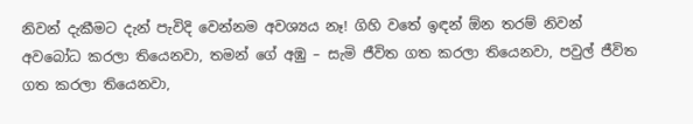නිවන් දැකීමට දැන් පැවිදි වෙන්නම අවශ්‍යය නෑ! ගිහි වතේ ඉඳන් ඕන තරම් නිවන් අවබෝධ කරලා තියෙනවා, තමන් ගේ අඹු – සැමි ජීවිත ගත කරලා තියෙනවා, පවුල් ජීවිත ගත කරලා තියෙනවා,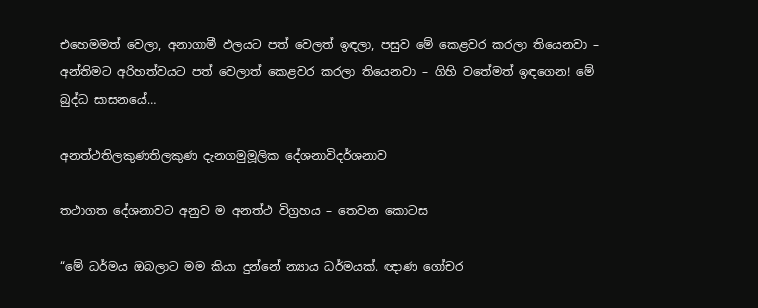එහෙමමත් වෙලා, අනාගාමී ඵලයට පත් වෙලත් ඉඳලා, පසුව මේ කෙළවර කරලා තියෙනවා – අන්තිමට අරිහත්වයට පත් වෙලාත් කෙළවර කරලා තියෙනවා – ගිහි වතේමත් ඉඳගෙන! මේ බුද්ධ සාසනයේ…

අනත්ථතිලකුණතිලකුණ දැනගමුමූලික දේශනාවිදර්ශනාව

තථාගත දේශනාවට අනුව ම අනත්ථ විග්‍රහය – තෙවන කොටස

“මේ ධර්මය ඔබලාට මම කියා දුන්නේ න්‍යාය ධර්මයක්. ඥාණ ගෝචර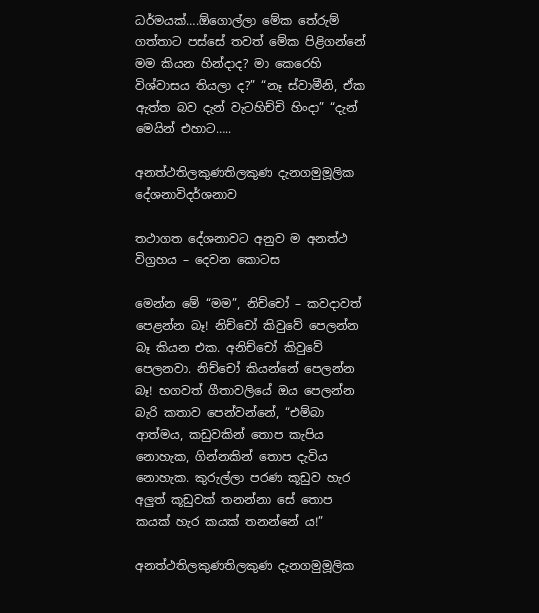ධර්මයක්….ඕගොල්ලා මේක තේරුම් ගත්තාට පස්සේ තවත් මේක පිළිගන්නේ මම කියන හින්දාද? මා කෙරෙහි විශ්වාසය තියලා ද?” “නෑ ස්වාමීනි, ඒක ඇත්ත බව දැන් වැටහිච්චි හිංදා” “දැන් මෙයින් එහාට…..

අනත්ථතිලකුණතිලකුණ දැනගමුමූලික දේශනාවිදර්ශනාව

තථාගත දේශනාවට අනුව ම අනත්ථ විග්‍රහය – දෙවන කොටස

මෙන්න මේ “මම”, නිච්චෝ – කවදාවත් පෙළන්න බෑ! නිච්චෝ කිවුවේ පෙලන්න බෑ කියන එක. අනිච්චෝ කිවුවේ පෙලනවා. නිච්චෝ කියන්නේ පෙලන්න බෑ! භගවත් ගීතාවලියේ ඔය පෙලන්න බැරි කතාව පෙන්වන්නේ, “එම්බා ආත්මය, කඩුවකින් තොප කැපිය නොහැක, ගින්නකින් තොප දැවිය නොහැක. කුරුල්ලා පරණ කූඩුව හැර අලුත් කූඩුවක් තනන්නා සේ තොප කයක් හැර කයක් තනන්නේ ය!”

අනත්ථතිලකුණතිලකුණ දැනගමුමූලික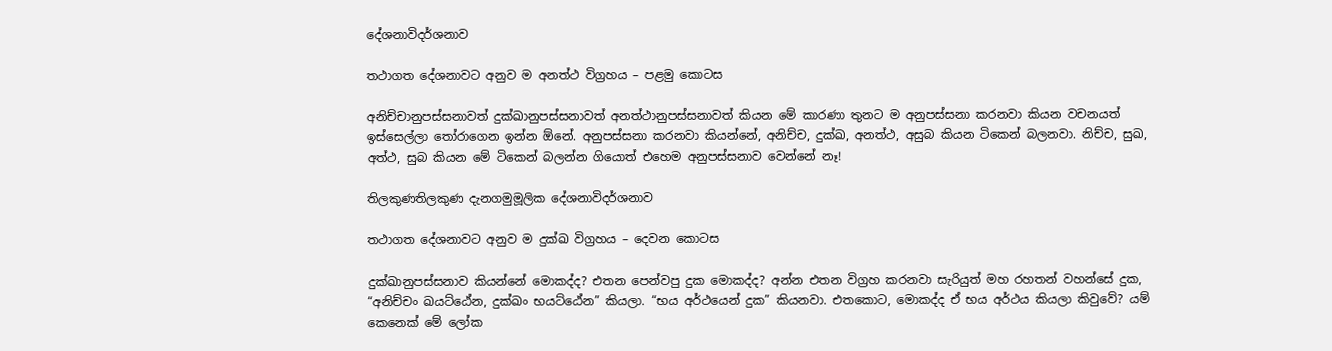දේශනාවිදර්ශනාව

තථාගත දේශනාවට අනුව ම අනත්ථ විග්‍රහය – පළමු කොටස

අනිච්චානුපස්සනාවත් දුක්ඛානුපස්සනාවත් අනත්ථානුපස්සනාවත් කියන මේ කාරණා තුනට ම අනුපස්සනා කරනවා කියන වචනයත් ඉස්සෙල්ලා තෝරාගෙන ඉන්න ඕනේ. අනුපස්සනා කරනවා කියන්නේ, අනිච්ච, දුක්ඛ, අනත්ථ, අසුබ කියන ටිකෙන් බලනවා. නිච්ච, සුඛ, අත්ථ, සුබ කියන මේ ටිකෙන් බලන්න ගියොත් එහෙම අනුපස්සනාව වෙන්නේ නෑ!

තිලකුණතිලකුණ දැනගමුමූලික දේශනාවිදර්ශනාව

තථාගත දේශනාවට අනුව ම දුක්ඛ විග්‍රහය – දෙවන කොටස

දුක්ඛානුපස්සනාව කියන්නේ මොකද්ද? එතන පෙන්වපු දුක මොකද්ද? අන්න එතන විග්‍රහ කරනවා සැරියුත් මහ රහතන් වහන්සේ දුක, “අනිච්චං ඛයට්ඨේන, දුක්ඛං භයට්ඨේන” කියලා. “භය අර්ථයෙන් දුක” කියනවා. එතකොට, මොකද්ද ඒ භය අර්ථය කියලා කිවුවේ? යම් කෙනෙක් මේ ලෝක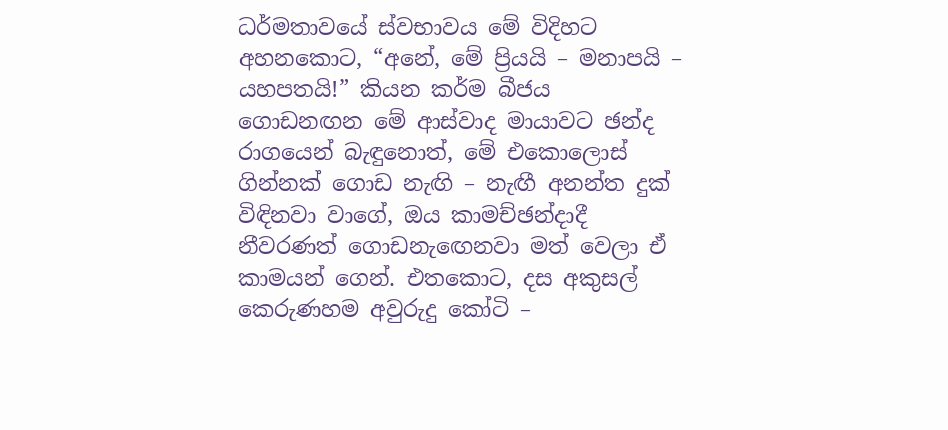ධර්මතාවයේ ස්වභාවය මේ විදිහට අහනකොට, “අනේ, මේ ප්‍රියයි – මනාපයි – යහපතයි!” කියන කර්ම බීජය ගොඩනඟන මේ ආස්වාද මායාවට ඡන්ද රාගයෙන් බැඳුනොත්, මේ එකොලොස් ගින්නක් ගොඩ නැඟි – නැඟී අනන්ත දුක් විඳිනවා වාගේ, ඔය කාමච්ඡන්දාදී නීවරණත් ගොඩනැඟෙනවා මත් වෙලා ඒ කාමයන් ගෙන්. එතකොට, දස අකුසල් කෙරුණහම අවුරුදු කෝටි –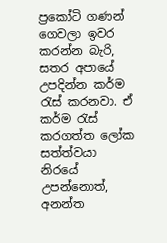ප්‍රකෝටි ගණන් ගෙවලා ඉවර කරන්න බැරි, සතර අපායේ උපදින්න කර්ම රැස් කරනවා. ඒ කර්ම රැස් කරගත්ත ලෝක සත්ත්වයා නිරයේ උපන්නොත්, අනන්ත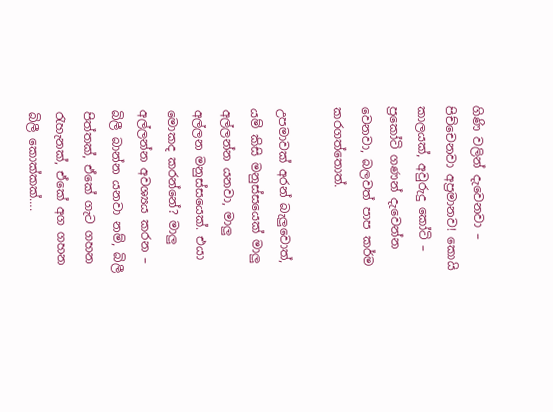ගිණි වලින් දැවෙනවා – පිච්චෙනවා අප්‍රමානව! කොයි කාලයක්, අවුරුදු කෝටි – ප්‍රකෝටි ගණන් දැවෙන්න වෙනවා, බලවත් පාප කර්ම කරගත්තොත්.

උපමාවක් අරන් බැලුවොත්, යම් කිසි මනුස්සයෙක් මාලු අල්ලන්න යනවා, මාලු අල්ලන මනුස්සයෙක්. එයා මොකද කරන්නේ? මාලු අල්ලන්න අවශ්‍යය කරන – බිලී බාන්න යනවා නම්, බිලී පිත්තක්, ඒකේ ගැට ගහන රැහැනක්, ඒකේ අග ගහන බිලී කොක්කක්….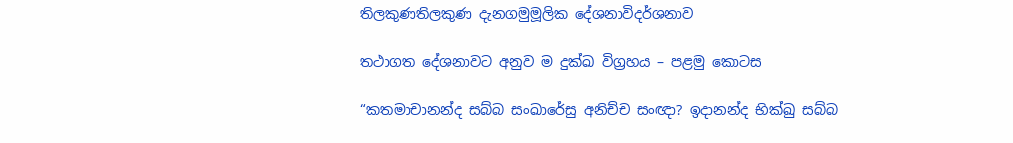තිලකුණතිලකුණ දැනගමුමූලික දේශනාවිදර්ශනාව

තථාගත දේශනාවට අනුව ම දුක්ඛ විග්‍රහය – පළමු කොටස

“කතමාචානන්ද සබ්බ සංඛාරේසු අනිච්ච සංඥා? ඉදානන්ද භික්ඛු සබ්බ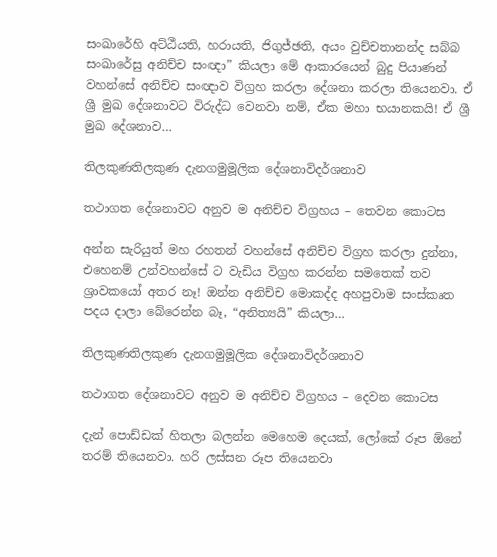සංඛාරේහි අට්ඨීයති, හරායති, ජිගුජ්ඡති, අයං වුච්චතානන්ද සබ්බ සංඛාරේසු අනිච්ච සංඥා” කියලා මේ ආකාරයෙන් බුදු පියාණන් වහන්සේ අනිච්ච සංඥාව විග්‍රහ කරලා දේශනා කරලා තියෙනවා. ඒ ශ්‍රී මුඛ දේශනාවට විරුද්ධ වෙනවා නම්, ඒක මහා භයානකයි! ඒ ශ්‍රී මුඛ දේශනාව…

තිලකුණතිලකුණ දැනගමුමූලික දේශනාවිදර්ශනාව

තථාගත දේශනාවට අනුව ම අනිච්ච විග්‍රහය – තෙවන කොටස

අන්න සැරියුත් මහ රහතන් වහන්සේ අනිච්ච විග්‍රහ කරලා දුන්නා, එහෙනම් උන්වහන්සේ ට වැඩිය විග්‍රහ කරන්න සමතෙක් තව ශ්‍රාවකයෝ අතර නෑ! ඔන්න අනිච්ච මොකද්ද අහපුවාම සංස්කෘත පදය දාලා බේරෙන්න බෑ, “අනිත්‍යයි” කියලා…

තිලකුණතිලකුණ දැනගමුමූලික දේශනාවිදර්ශනාව

තථාගත දේශනාවට අනුව ම අනිච්ච විග්‍රහය – දෙවන කොටස

දැන් පොඩ්ඩක් හිතලා බලන්න මෙහෙම දෙයක්, ලෝකේ රූප ඕනේ තරම් තියෙනවා. හරි ලස්සන රූප තියෙනවා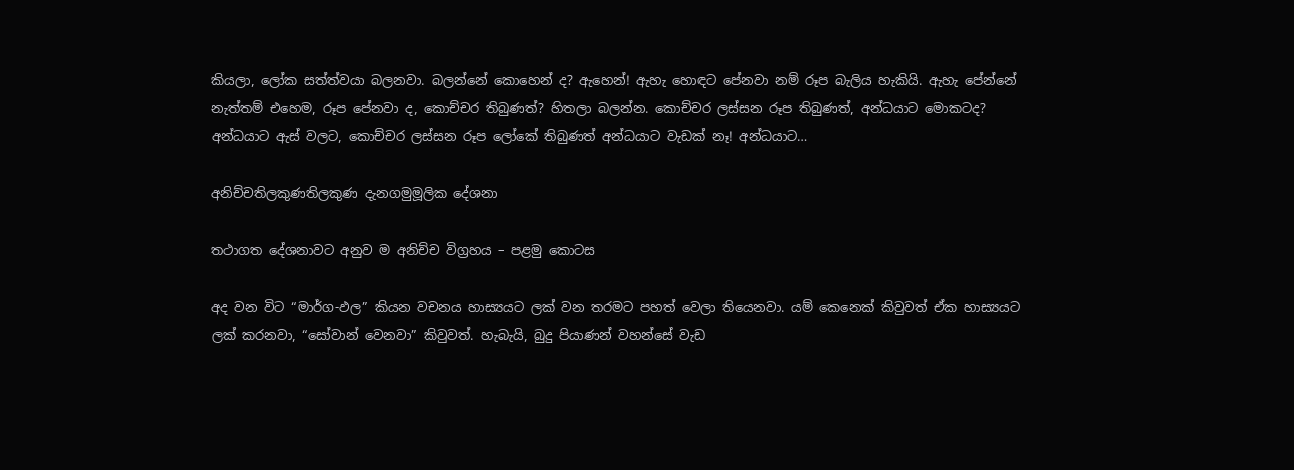කියලා, ලෝක සත්ත්වයා බලනවා. බලන්නේ කොහෙන් ද? ඇහෙන්! ඇහැ හොඳට පේනවා නම් රූප බැලිය හැකියි. ඇහැ පේන්නේ නැත්තම් එහෙම, රූප පේනවා ද, කොච්චර තිබුණත්? හිතලා බලන්න. කොච්චර ලස්සන රූප තිබුණත්, අන්ධයාට මොකටද? අන්ධයාට ඇස් වලට, කොච්චර ලස්සන රූප ලෝකේ තිබුණත් අන්ධයාට වැඩක් නෑ! අන්ධයාට…

අනිච්චතිලකුණතිලකුණ දැනගමුමූලික දේශනා

තථාගත දේශනාවට අනුව ම අනිච්ච විග්‍රහය – පළමු කොටස

අද වන විට “මාර්ග-ඵල” කියන වචනය හාස්‍යයට ලක් වන තරමට පහත් වෙලා තියෙනවා. යම් කෙනෙක් කිවුවත් ඒක හාස්‍යයට ලක් කරනවා, “සෝවාන් වෙනවා” කිවුවත්. හැබැයි, බුදු පියාණන් වහන්සේ වැඩ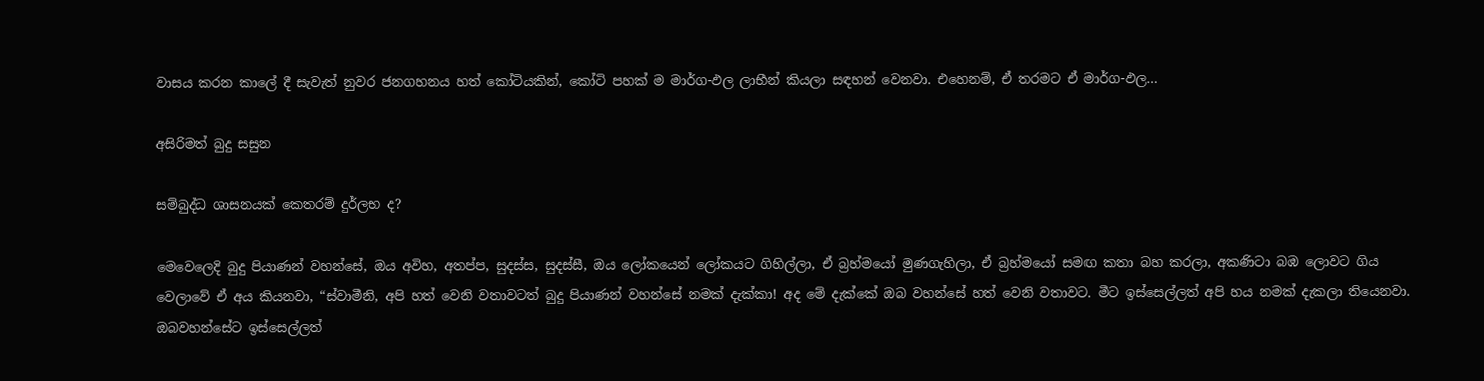වාසය කරන කාලේ දී සැවැත් නුවර ජනගහනය හත් කෝටියකින්, කෝටි පහක් ම මාර්ග-ඵල ලාභීන් කියලා සඳහන් වෙනවා. එහෙනම්, ඒ තරමට ඒ මාර්ග-ඵල…

අසිරිමත් බුදු සසුන

සම්බුද්ධ ශාසනයක් කෙතරම් දුර්ලභ ද?

මෙවෙලෙදි බුදු පියාණන් වහන්සේ, ඔය අවිහ, අතප්ප, සුදස්ස, සුදස්සී, ඔය ලෝකයෙන් ලෝකයට ගිහිල්ලා, ඒ බ්‍රහ්මයෝ මුණගැහිලා, ඒ බ්‍රහ්මයෝ සමඟ කතා බහ කරලා, අකණිටා බඹ ලොවට ගිය වෙලාවේ ඒ අය කියනවා, “ස්වාමීනි, අපි හත් වෙනි වතාවටත් බුදු පියාණන් වහන්සේ නමක් දැක්කා! අද මේ දැක්කේ ඔබ වහන්සේ හත් වෙනි වතාවට. මීට ඉස්සෙල්ලත් අපි හය නමක් දැකලා තියෙනවා. ඔබවහන්සේට ඉස්සෙල්ලත්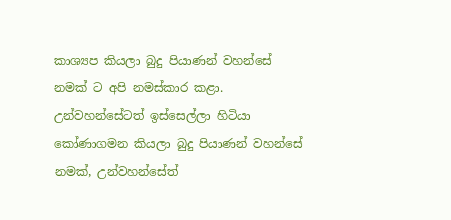කාශ්‍යප කියලා බුදු පියාණන් වහන්සේ නමක් ට අපි නමස්කාර කළා. උන්වහන්සේටත් ඉස්සෙල්ලා හිටියා කෝණාගමන කියලා බුදු පියාණන් වහන්සේ නමක්, උන්වහන්සේත්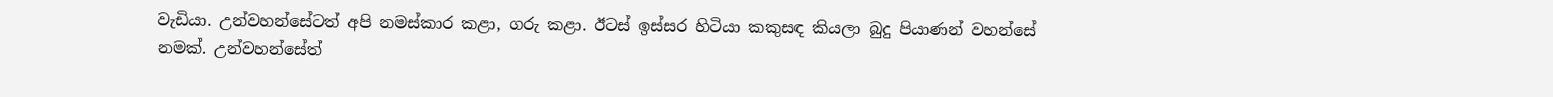වැඩියා. උන්වහන්සේටත් අපි නමස්කාර කළා, ගරු කළා. ඊටස් ඉස්සර හිටියා කකුසඳ කියලා බුදු පියාණන් වහන්සේ නමක්. උන්වහන්සේත්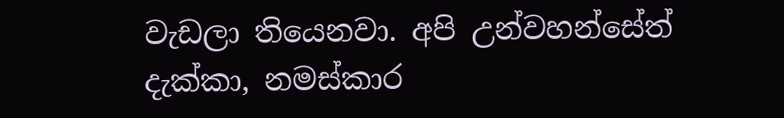වැඩලා තියෙනවා. අපි උන්වහන්සේත් දැක්කා, නමස්කාර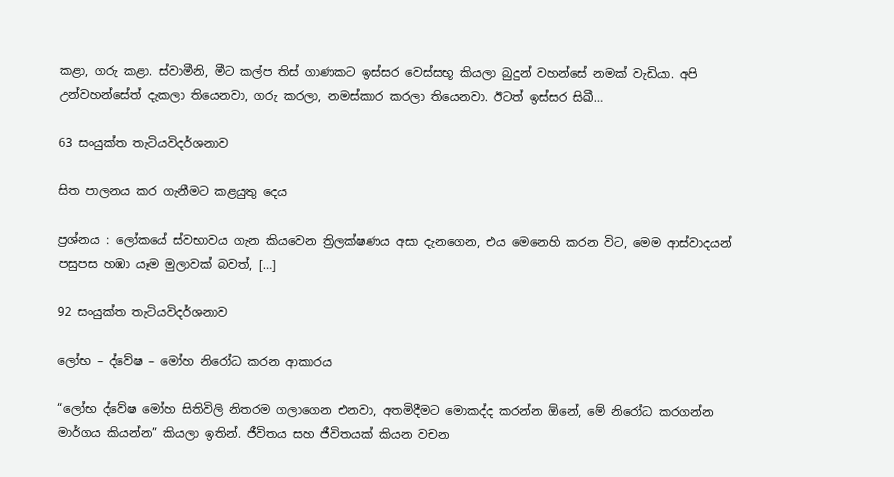කළා, ගරු කළා. ස්වාමීනි, මීට කල්ප තිස් ගාණකට ඉස්සර වෙස්සභූ කියලා බුදුන් වහන්සේ නමක් වැඩියා. අපි උන්වහන්සේත් දැකලා තියෙනවා, ගරු කරලා, නමස්කාර කරලා තියෙනවා. ඊටත් ඉස්සර සිඛී…

63 සංයුක්ත තැටියවිදර්ශනාව

සිත පාලනය කර ගැනීමට කළයුතු දෙය

ප්‍රශ්නය : ලෝකයේ ස්වභාවය ගැන කියවෙන ත්‍රිලක්ෂණය අසා දැනගෙන, එය මෙනෙහි කරන විට, මෙම ආස්වාදයන් පසුපස හඹා යෑම මුලාවක් බවත්, […]

92 සංයුක්ත තැටියවිදර්ශනාව

ලෝභ – ද්වේෂ – මෝහ නිරෝධ කරන ආකාරය

“ලෝභ ද්වේෂ මෝහ සිතිවිලි නිතරම ගලාගෙන එනවා, අතමිදීමට මොකද්ද කරන්න ඕනේ, මේ නිරෝධ කරගන්න මාර්ගය කියන්න” කියලා ඉතින්. ජීවිතය සහ ජීවිතයක් කියන වචන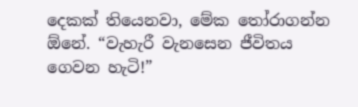දෙකක් තියෙනවා, මේක තෝරාගන්න ඕනේ. “වැහැරී වැනසෙන ජීවිතය ගෙවන හැටි!”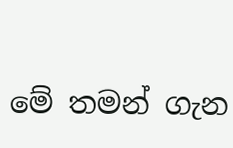මේ තමන් ගැන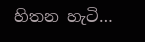හිතන හැටි…